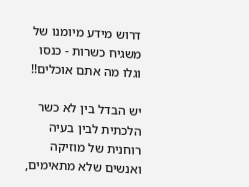דרוש מידע מיומנו של משגיח כשרות - כנסו וגלו מה אתם אוכלים!!

יש הבדל בין לא כשר הלכתית לבין בעיה רוחנית של מוזיקה ואנשים שלא מתאימים,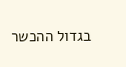בגדול ההכשר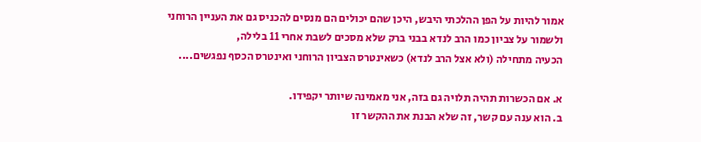אמור להיות על הפן ההלכתי היבש, היכן שהם יכולים הם מנסים להכניס גם את העניין הרוחני ולשמור על צביון כמו הרב לנדא בבני ברק שלא מסכים לשבת אחרי 11 בלילה,
הכעיה מתחילה (ולא אצל הרב לנדא) כשאינטרס הצביון הרוחני ואינטרס הכסף נפגשים....

א. אם הכשרות תהיה תלויה גם בזה, אני מאמינה שיותר יקפידו.
ב. הוא ענה עם קשר, זה שלא הבנת את ההקשר זו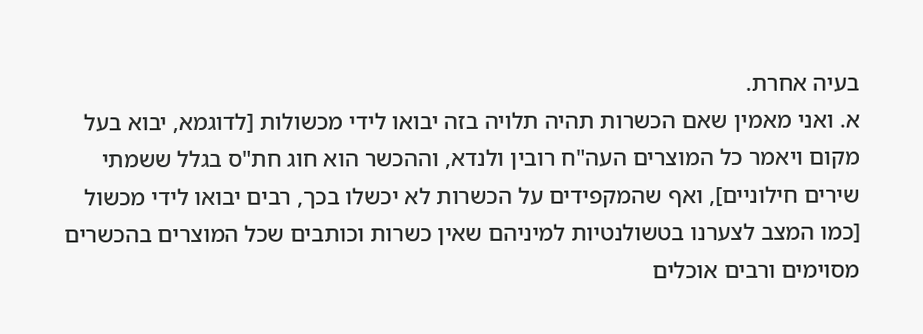בעיה אחרת.
א. ואני מאמין שאם הכשרות תהיה תלויה בזה יבואו לידי מכשולות [לדוגמא, יבוא בעל מקום ויאמר כל המוצרים העה"ח רובין ולנדא, וההכשר הוא חוג חת"ס בגלל ששמתי שירים חילוניים], ואף שהמקפידים על הכשרות לא יכשלו בכך, רבים יבואו לידי מכשול [כמו המצב לצערנו בטשולנטיות למיניהם שאין כשרות וכותבים שכל המוצרים בהכשרים מסוימים ורבים אוכלים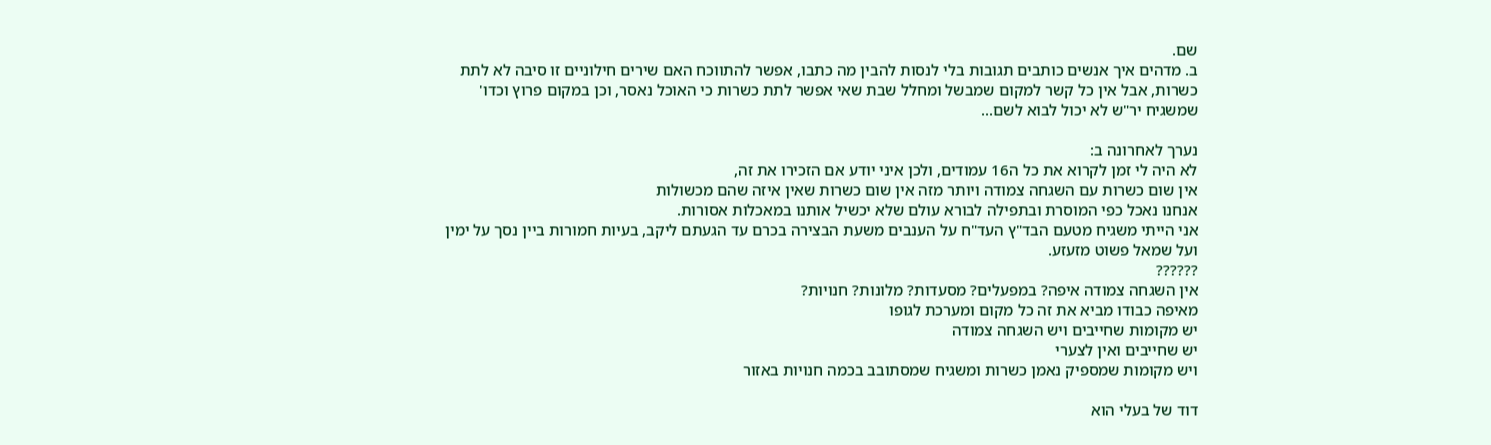שם.
ב. מדהים איך אנשים כותבים תגובות בלי לנסות להבין מה כתבו, אפשר להתווכח האם שירים חילוניים זו סיבה לא לתת כשרות, אבל אין כל קשר למקום שמבשל ומחלל שבת שאי אפשר לתת כשרות כי האוכל נאסר, וכן במקום פרוץ וכדו' שמשגיח יר"ש לא יכול לבוא לשם...

נערך לאחרונה ב:
לא היה לי זמן לקרוא את כל ה16 עמודים, ולכן איני יודע אם הזכירו את זה,
אין שום כשרות עם השגחה צמודה ויותר מזה אין שום כשרות שאין איזה שהם מכשולות
אנחנו נאכל כפי המוסרת ובתפילה לבורא עולם שלא יכשיל אותנו במאכלות אסורות.
אני הייתי משגיח מטעם הבד"ץ העד"ח על הענבים משעת הבצירה בכרם עד הגעתם ליקב, בעיות חמורות ביין נסך על ימין ועל שמאל פשוט מזעזע.
??????
אין השגחה צמודה איפה? במפעלים? מסעדות? מלונות? חנויות?
מאיפה כבודו מביא את זה כל מקום ומערכת לגופו
יש מקומות שחייבים ויש השגחה צמודה
יש שחייבים ואין לצערי
ויש מקומות שמספיק נאמן כשרות ומשגיח שמסתובב בכמה חנויות באזור

דוד של בעלי הוא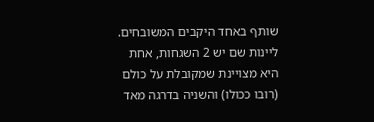שותף באחד היקבים המשובחים.
ליינות שם יש 2 השגחות, אחת היא מצויינת שמקובלת על כולם (רובו ככולו) והשניה בדרגה מאד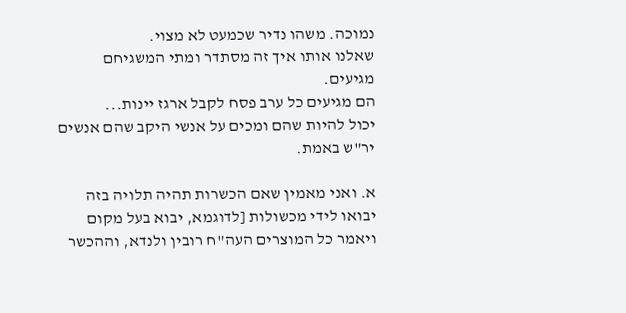נמוכה. משהו נדיר שכמעט לא מצוי.
שאלנו אותו איך זה מסתדר ומתי המשגיחם מגיעים.
הם מגיעים כל ערב פסח לקבל ארגז יינות...
יכול להיות שהם ומכים על אנשי היקב שהם אנשים יר"ש באמת.

א. ואני מאמין שאם הכשרות תהיה תלויה בזה יבואו לידי מכשולות [לדוגמא, יבוא בעל מקום ויאמר כל המוצרים העה"ח רובין ולנדא, וההכשר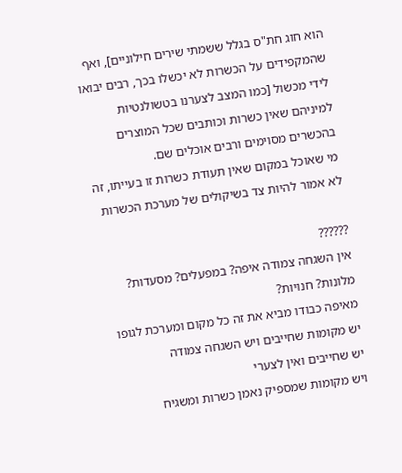הוא חוג חת"ס בגלל ששמתי שירים חילוניים], ואף שהמקפידים על הכשרות לא יכשלו בכך, רבים יבואו לידי מכשול [כמו המצב לצערנו בטשולנטיות למיניהם שאין כשרות וכותבים שכל המוצרים בהכשרים מסוימים ורבים אוכלים שם.
מי שאוכל במקום שאין תעודת כשרות זו בעייתו, זה לא אמור להיות צד בשיקולים של מערכת הכשרות

??????
אין השגחה צמודה איפה? במפעלים? מסעדות? מלונות? חנויות?
מאיפה כבודו מביא את זה כל מקום ומערכת לגופו
יש מקומות שחייבים ויש השגחה צמודה
יש שחייבים ואין לצערי
ויש מקומות שמספיק נאמן כשרות ומשגיח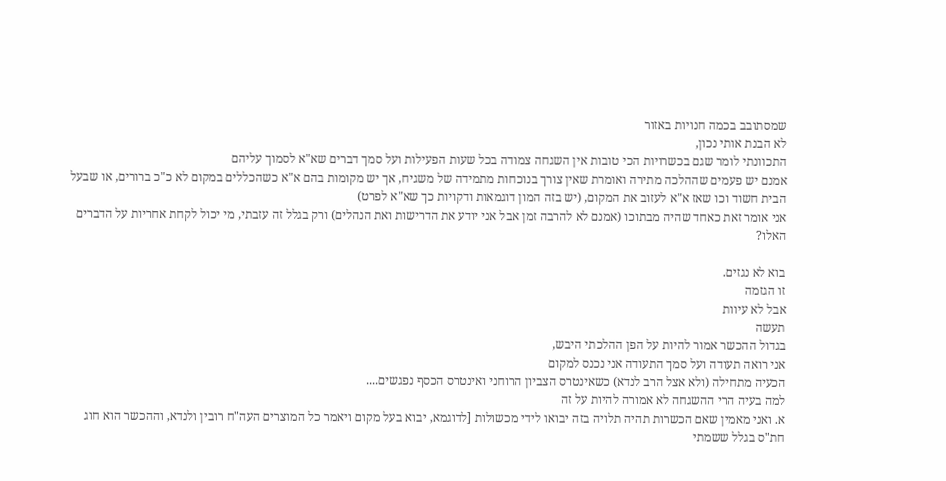שמסתובב בכמה חנויות באזור
לא הבנת אותי נכון,
התכוונתי לומר שגם בכשרויות הכי טובות אין השגחה צמודה בכל שעות הפעילות ועל סמך דברים שא"א לסמוך עליהם
אמנם יש פעמים שההלכה מתירה ואומרת שאין צורך בנוכחות מתמידה של משגיח, אך יש מקומות בהם א"א כשהכללים במקום לא כ"כ ברורים, או שבעל הבית חשוד וכו שאז א"א לעזוב את המקום, (יש בזה המון דוגמאות ודקויות כך שא"א לפרט)
אני אומר זאת כאחד שהיה מבתוכו (אמנם לא להרבה זמן אבל אני יודע את הדרישות ואת הנהלים) ורק בגלל זה עזבתי, מי יכול לקחת אחריות על הדברים האלו?

בוא לא נגזים.
זו הגזמה
אבל לא עיוות
תעשה
בגדול ההכשר אמור להיות על הפן ההלכתי היבש,
אני רואה תעודה ועל סמך התעודה אני נכנס למקום
הכעיה מתחילה (ולא אצל הרב לנדא) כשאינטרס הצביון הרוחני ואינטרס הכסף נפגשים....
למה בעיה הרי ההשגחה לא אמורה להיות על זה
א. ואני מאמין שאם הכשרות תהיה תלויה בזה יבואו לידי מכשולות [לדוגמא, יבוא בעל מקום ויאמר כל המוצרים העה"ח רובין ולנדא, וההכשר הוא חוג חת"ס בגלל ששמתי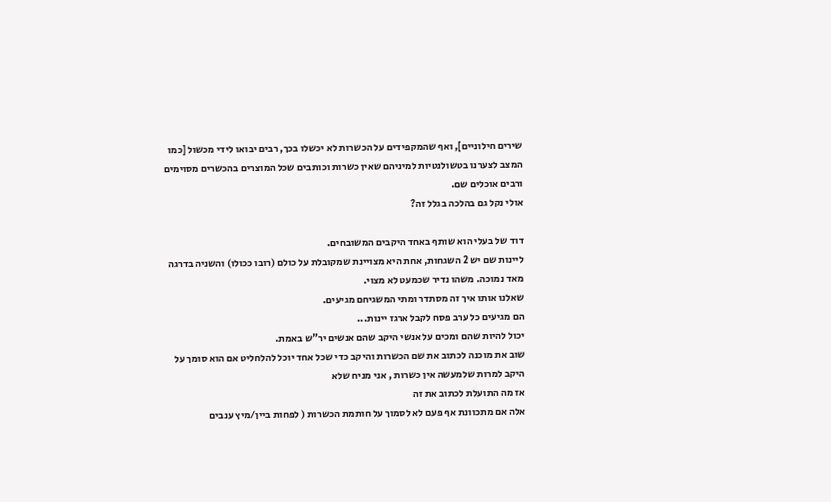שירים חילוניים], ואף שהמקפידים על הכשרות לא יכשלו בכך, רבים יבואו לידי מכשול [כמו המצב לצערנו בטשולנטיות למיניהם שאין כשרות וכותבים שכל המוצרים בהכשרים מסוימים ורבים אוכלים שם.
אולי נקל גם בהלכה בגלל זה?

דוד של בעלי הוא שותף באחד היקבים המשובחים.
ליינות שם יש 2 השגחות, אחת היא מצויינת שמקובלת על כולם (רובו ככולו) והשניה בדרגה מאד נמוכה. משהו נדיר שכמעט לא מצוי.
שאלנו אותו איך זה מסתדר ומתי המשגיחם מגיעים.
הם מגיעים כל ערב פסח לקבל ארגז יינות...
יכול להיות שהם ומכים על אנשי היקב שהם אנשים יר"ש באמת.
שוב את מוכנה לכתוב את שם הכשרות והיקב כדי שכל אחד יוכל להלחליט אם הוא סומך על היקב למרות שלמעשה אין כשרות , אני מניח שלא
אז מה התועלת לכתוב את זה
אלה אם מתכוונת אף פעם לא לסמוך על חותמת הכשרות ( לפחות ביין/מיץ ענבים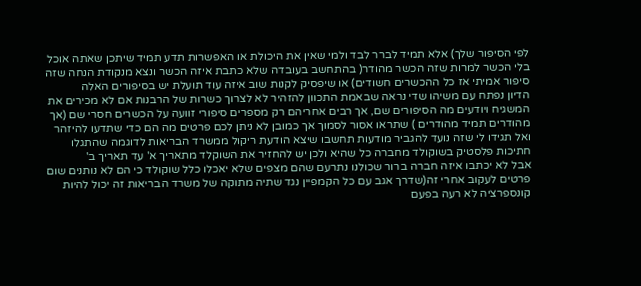לפי הסיפור שלך) אלא תמיד לברר לבד ולמי שאין את היכולת או האפשרות תדע תמיד שיתכן שאתה אוכל בלי הכשר למרות שזה הכשר מהודר( בהתחשב בעובדה שלא כתבת איזה הכשר ונצא מנקודת הנחה שזה סיפור אמיתי אז כל ההכשרים חשודים) או שיפסיק לקנות שוב איזה עוד תועלת יש בסיפורים האלה
הדיון נפתח עם משיהו שדי נראה שבאמת התכוון להזהיר לא לצרוך כשרות של הרבנות אם לא מכירים את המשגיח ויודעים מה הסיפורים שם, אך רבים אחריהם רק מספרים סיפורי זוועה על הכשרים חסרי שם (אך מהודרים תמיד מהודרים ) שתראו אסור לסמוך אך כמובן לא ניתן לכם פרטים מה הם כדי שתדעו להיזהר
ואל תגידו לי שזה נועד להגביר מודעות תחשבו שיצא הודעת ריקול ממשרד הבריאות לדוגמה שהתגלו חתיכות פלסטיק בשוקולד מחברה כל שהיא ולכן יש להחזיר את השוקלד מתאריך א' עד תאריך ב'
אבל לא יכתבו איזה חברה ברור שכולנו נתרעם שהם מצפים שלא יאכלו כלל שוקולד כי הם לא נותנים שום פרטים לעקוב אחרי זה(שדרך אגב עם כל הקמפיין נגד שתיה מתוקה של משרד הבריאות זה יכול להיות קונספרציה לא רעה בפעם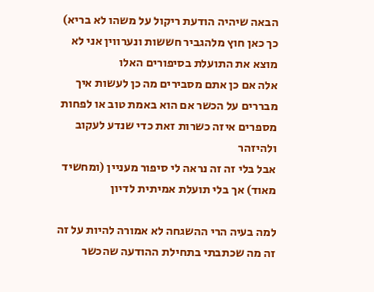הבאה שיהיה הודעת ריקול על משהו לא בריא) כך כאן חוץ מלהגביר חששות ונערווין אני לא מוצא את התועלת בסיפורים האלו
אלה אם כן אתם מסבירים מה כן לעשות איך מבררים על הכשר אם הוא באמת טוב או לפחות מספרים איזה כשרות זאת כדי שנדע לעקוב ולהיזהר
אבל בלי זה זה נראה לי סיפור מעניין (ומחשיד מאוד) אך בלי תועלת אמיתית לדיון

למה בעיה הרי ההשגחה לא אמורה להיות על זה
זה מה שכתבתי בתחילת ההודעה שהכשר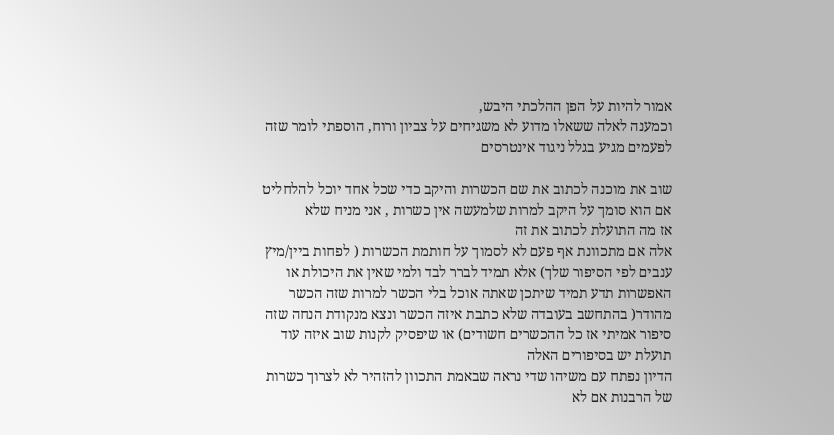אמור להיות על הפן ההלכתי היבש,
וכמענה לאלה ששאלו מדוע לא משגיחים על צביון ורוח, הוספתי לומר שזה לפעמים מגיע בגלל ניגוד אינטרסים

שוב את מוכנה לכתוב את שם הכשרות והיקב כדי שכל אחד יוכל להלחליט אם הוא סומך על היקב למרות שלמעשה אין כשרות , אני מניח שלא
אז מה התועלת לכתוב את זה
אלה אם מתכוונת אף פעם לא לסמוך על חותמת הכשרות ( לפחות ביין/מיץ ענבים לפי הסיפור שלך) אלא תמיד לברר לבד ולמי שאין את היכולת או האפשרות תדע תמיד שיתכן שאתה אוכל בלי הכשר למרות שזה הכשר מהודר( בהתחשב בעובדה שלא כתבת איזה הכשר ונצא מנקודת הנחה שזה סיפור אמיתי אז כל ההכשרים חשודים) או שיפסיק לקנות שוב איזה עוד תועלת יש בסיפורים האלה
הדיון נפתח עם משיהו שדי נראה שבאמת התכוון להזהיר לא לצרוך כשרות של הרבנות אם לא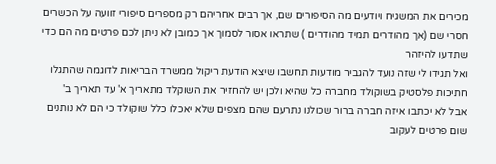מכירים את המשגיח ויודעים מה הסיפורים שם, אך רבים אחריהם רק מספרים סיפורי זוועה על הכשרים חסרי שם (אך מהודרים תמיד מהודרים ) שתראו אסור לסמוך אך כמובן לא ניתן לכם פרטים מה הם כדי שתדעו להיזהר
ואל תגידו לי שזה נועד להגביר מודעות תחשבו שיצא הודעת ריקול ממשרד הבריאות לדוגמה שהתגלו חתיכות פלסטיק בשוקולד מחברה כל שהיא ולכן יש להחזיר את השוקלד מתאריך א' עד תאריך ב'
אבל לא יכתבו איזה חברה ברור שכולנו נתרעם שהם מצפים שלא יאכלו כלל שוקולד כי הם לא נותנים שום פרטים לעקוב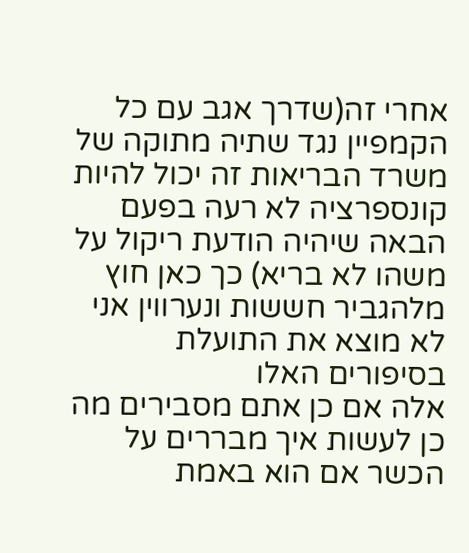אחרי זה(שדרך אגב עם כל הקמפיין נגד שתיה מתוקה של משרד הבריאות זה יכול להיות קונספרציה לא רעה בפעם הבאה שיהיה הודעת ריקול על משהו לא בריא) כך כאן חוץ מלהגביר חששות ונערווין אני לא מוצא את התועלת בסיפורים האלו
אלה אם כן אתם מסבירים מה כן לעשות איך מבררים על הכשר אם הוא באמת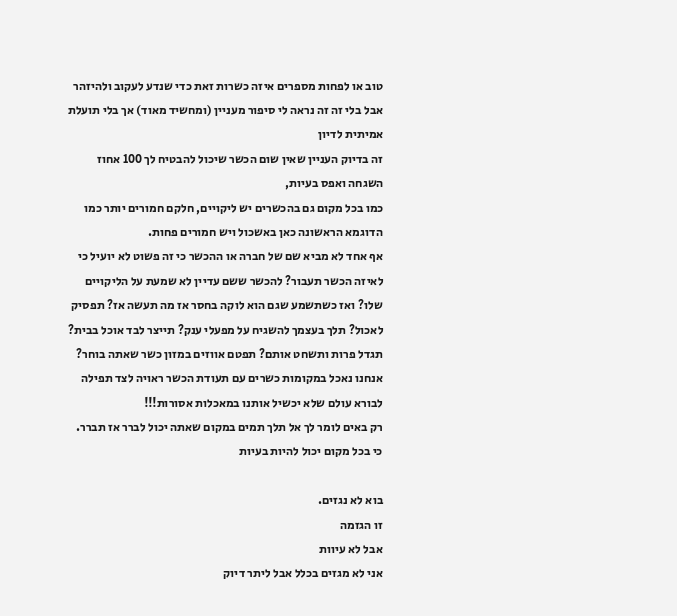טוב או לפחות מספרים איזה כשרות זאת כדי שנדע לעקוב ולהיזהר
אבל בלי זה זה נראה לי סיפור מעניין (ומחשיד מאוד) אך בלי תועלת אמיתית לדיון
זה בדיוק העניין שאין שום הכשר שיכול להבטיח לך 100 אחוז השגחה ואפס בעיות,
כמו בכל מקום גם בהכשרים יש ליקויים, חלקם חמורים יותר כמו הדוגמא הראשונה כאן באשכול ויש חמורים פחות.
אף אחד לא מביא שם של חברה או ההכשר כי זה פשוט לא יועיל כי לאיזה הכשר תעבור? להכשר ששם עדיין לא שמעת על הליקויים שלו? ואז כשתשמע שגם הוא לוקה בחסר אז מה תעשה אז? תפסיק לאכול? תלך בעצמך להשגיח על מפעלי ענק? תייצר לבד אוכל בבית? תגדל פרות ותשחט אותם? תפטם אווזים במזון כשר שאתה בוחר?
אנחנו נאכל במקומות כשרים עם תעודת הכשר ראויה לצד תפילה לבורא עולם שלא יכשיל אותנו במאכלות אסורות!!!
רק באים לומר לך אל תלך תמים במקום שאתה יכול לברר אז תברר. כי בכל מקום יכול להיות בעיות

בוא לא נגזים.
זו הגזמה
אבל לא עיוות
אני לא מגזים בכלל אבל ליתר דיוק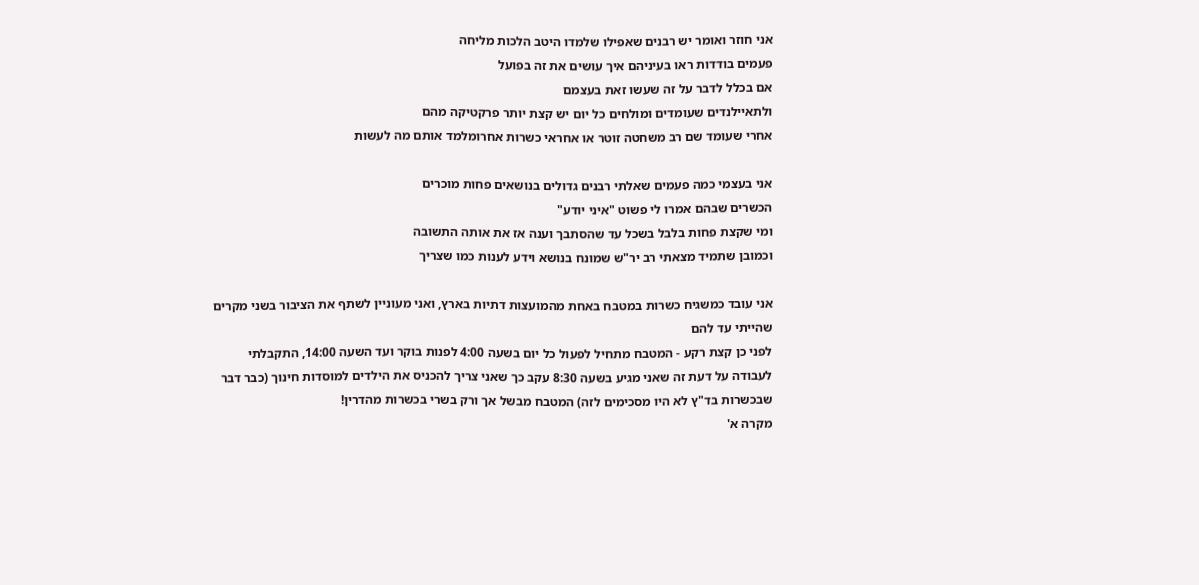אני חוזר ואומר יש רבנים שאפילו שלמדו היטב הלכות מליחה
פעמים בודדות ראו בעיניהם איך עושים את זה בפועל
אם בכלל לדבר על זה שעשו זאת בעצמם
ולתאיילנדים שעומדים ומולחים כל יום יש קצת יותר פרקטיקה מהם
אחרי שעומד שם רב משחטה זוטר או אחראי כשרות אחרומלמד אותם מה לעשות

אני בעצמי כמה פעמים שאלתי רבנים גדולים בנושאים פחות מוכרים
הכשרים שבהם אמרו לי פשוט "איני יודע"
ומי שקצת פחות בלבל בשכל עד שהסתבך וענה אז את אותה התשובה
וכמובן שתמיד מצאתי רב יר"ש שמונח בנושא וידע לענות כמו שצריך

אני עובד כמשגיח כשרות במטבח באחת מהמועצות דתיות בארץ, ואני מעוניין לשתף את הציבור בשני מקרים שהייתי עד להם
לפני כן קצת רקע - המטבח מתחיל לפעול כל יום בשעה 4:00 לפנות בוקר ועד השעה 14:00, התקבלתי לעבודה על דעת זה שאני מגיע בשעה 8:30 עקב כך שאני צריך להכניס את הילדים למוסדות חינוך (כבר דבר שבכשרות בד"ץ לא היו מסכימים לזה) המטבח מבשל אך ורק בשרי בכשרות מהדרין!
מקרה א'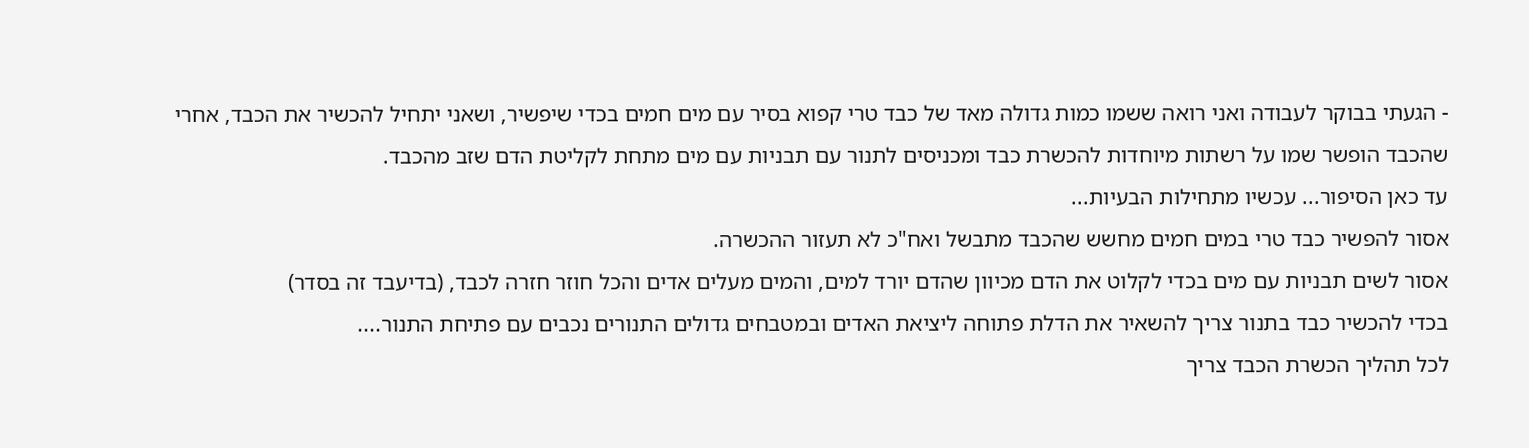- הגעתי בבוקר לעבודה ואני רואה ששמו כמות גדולה מאד של כבד טרי קפוא בסיר עם מים חמים בכדי שיפשיר, ושאני יתחיל להכשיר את הכבד, אחרי שהכבד הופשר שמו על רשתות מיוחדות להכשרת כבד ומכניסים לתנור עם תבניות עם מים מתחת לקליטת הדם שזב מהכבד.
עד כאן הסיפור... עכשיו מתחילות הבעיות...
אסור להפשיר כבד טרי במים חמים מחשש שהכבד מתבשל ואח"כ לא תעזור ההכשרה.
אסור לשים תבניות עם מים בכדי לקלוט את הדם מכיוון שהדם יורד למים, והמים מעלים אדים והכל חוזר חזרה לכבד, (בדיעבד זה בסדר)
בכדי להכשיר כבד בתנור צריך להשאיר את הדלת פתוחה ליציאת האדים ובמטבחים גדולים התנורים נכבים עם פתיחת התנור....
לכל תהליך הכשרת הכבד צריך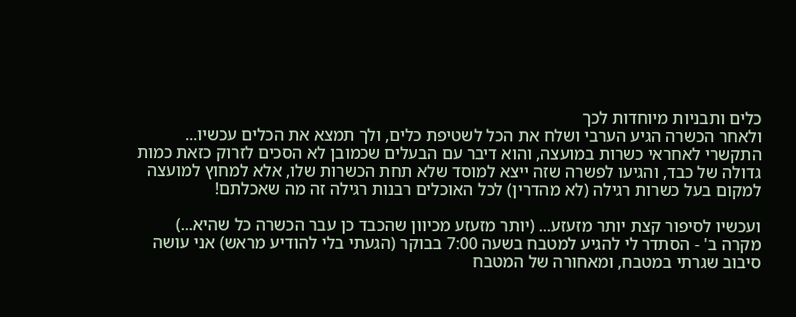כלים ותבניות מיוחדות לכך
ולאחר הכשרה הגיע הערבי ושלח את הכל לשטיפת כלים, ולך תמצא את הכלים עכשיו...
התקשרי לאחראי כשרות במועצה, והוא דיבר עם הבעלים שכמובן לא הסכים לזרוק כזאת כמות גדולה של כבד, והגיעו לפשרה שזה ייצא למוסד שלא תחת הכשרות שלו, אלא למחוץ למועצה למקום בעל כשרות רגילה (לא מהדרין) לכל האוכלים רבנות רגילה זה מה שאכלתם!

ועכשיו לסיפור קצת יותר מזעזע... (יותר מזעזע מכיוון שהכבד כן עבר הכשרה כל שהיא...)
מקרה ב' - הסתדר לי להגיע למטבח בשעה 7:00 בבוקר (הגעתי בלי להודיע מראש) אני עושה סיבוב שגרתי במטבח, ומאחורה של המטבח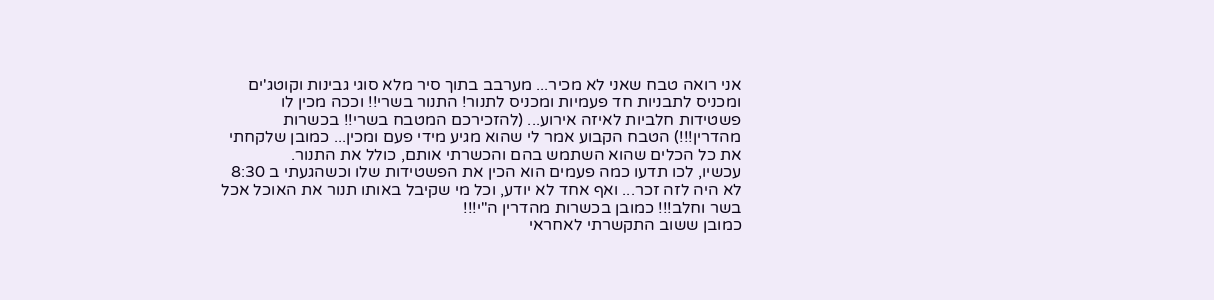אני רואה טבח שאני לא מכיר... מערבב בתוך סיר מלא סוגי גבינות וקוטג'ים ומכניס לתבניות חד פעמיות ומכניס לתנור! התנור בשרי!! וככה מכין לו פשטידות חלביות לאיזה אירוע... (להזכירכם המטבח בשרי!! בכשרות מהדרין!!!) הטבח הקבוע אמר לי שהוא מגיע מידי פעם ומכין... כמובן שלקחתי את כל הכלים שהוא השתמש בהם והכשרתי אותם, כולל את התנור.
עכשיו, לכו תדעו כמה פעמים הוא הכין את הפשטידות שלו וכשהגעתי ב 8:30 לא היה לזה זכר... ואף אחד לא יודע, וכל מי שקיבל באותו תנור את האוכל אכל בשר וחלב!!! כמובן בכשרות מהדרין ה"י!!!
כמובן ששוב התקשרתי לאחראי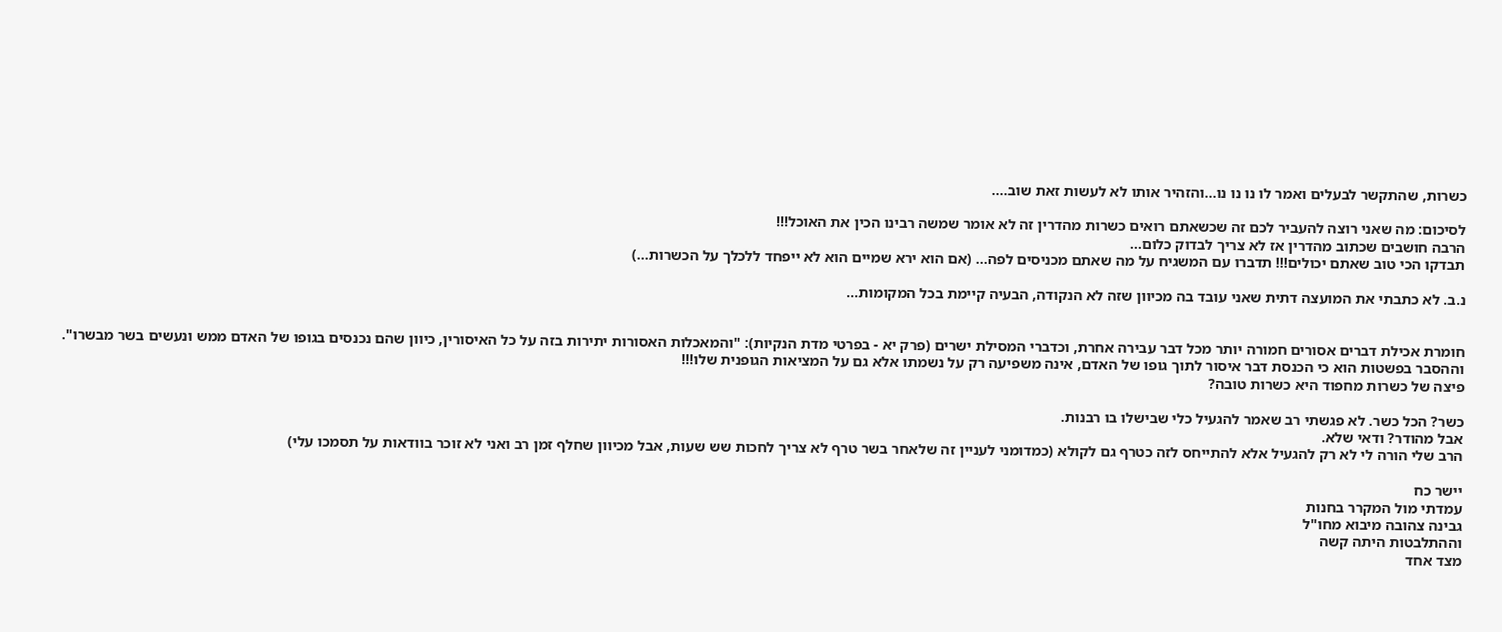כשרות, שהתקשר לבעלים ואמר לו נו נו נו...והזהיר אותו לא לעשות זאת שוב....

לסיכום: מה שאני רוצה להעביר לכם זה שכשאתם רואים כשרות מהדרין זה לא אומר שמשה רבינו הכין את האוכל!!!
הרבה חושבים שכתוב מהדרין אז לא צריך לבדוק כלום...
תבדקו הכי טוב שאתם יכולים!!! תדברו עם המשגיח על מה שאתם מכניסים לפה... (אם הוא ירא שמיים הוא לא ייפחד ללכלך על הכשרות...)

נ.ב. לא כתבתי את המועצה דתית שאני עובד בה מכיוון שזה לא הנקודה, הבעיה קיימת בכל המקומות...


חומרת אכילת דברים אסורים חמורה יותר מכל דבר עבירה אחרת, וכדברי המסילת ישרים (פרק יא - בפרטי מדת הנקיות): "והמאכלות האסורות יתירות בזה על כל האיסורין, כיוון שהם נכנסים בגופו של האדם ממש ונעשים בשר מבשרו". וההסבר בפשטות הוא כי הכנסת דבר איסור לתוך גופו של האדם, אינה משפיעה רק על נשמתו אלא גם על המציאות הגופנית שלו!!!
פיצה של כשרות מחפוד היא כשרות טובה?

כשר? הכל כשר. לא פגשתי רב שאמר להגעיל כלי שבישלו בו רבנות.
אבל מהודר? ודאי שלא.
הרב שלי הורה לי לא רק להגעיל אלא להתייחס לזה כטרף גם לקולא (כמדומני לעניין זה שלאחר בשר טרף לא צריך לחכות שש שעות, אבל מכיוון שחלף זמן רב ואני לא זוכר בוודאות על תסמכו עלי)

יישר כח
עמדתי מול המקרר בחנות
גבינה צהובה מיבוא מחו"ל
וההתלבטות היתה קשה
מצד אחד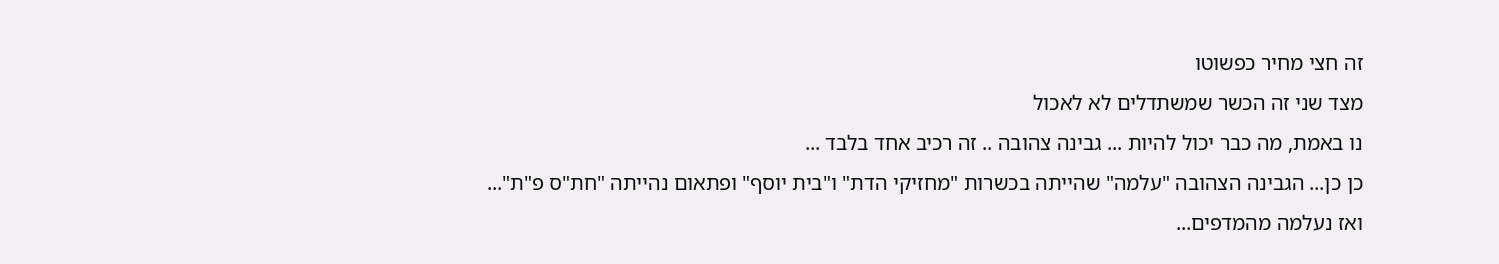זה חצי מחיר כפשוטו
מצד שני זה הכשר שמשתדלים לא לאכול
נו באמת, מה כבר יכול להיות ... גבינה צהובה .. זה רכיב אחד בלבד ...
כן כן... הגבינה הצהובה "עלמה" שהייתה בכשרות "מחזיקי הדת" ו"בית יוסף" ופתאום נהייתה "חת"ס פ"ת"...
ואז נעלמה מהמדפים...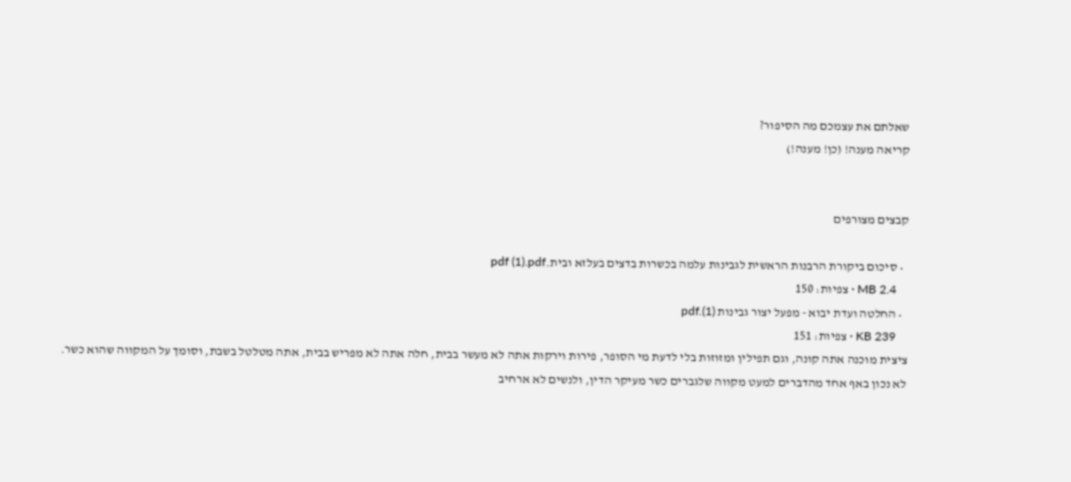שאלתם את עצמכם מה הסיפור?
קריאה מענה! (כן! מענה!)


קבצים מצורפים

  • סיכום ביקורת הרבנות הראשית לגבינות עלמה בכשרות בדצים בעלזא ובית.pdf (1).pdf
    2.4 MB · צפיות: 150
  • החלטה ועדת יבוא - מפעל יצור גבינות (1).pdf
    KB 239 · צפיות: 151
ציצית מוכנה אתה קונה, וגם תפילין ומזוזות בלי לדעת מי הסופר, פירות וירקות אתה לא מעשר בבית, חלה אתה לא מפריש בבית, אתה מטלטל בשבת, וסומך על המקווה שהוא כשר.
לא נכון באף אחד מהדברים למעט מקווה שלגברים כשר מעיקר הדין, ולנשים לא ארחיב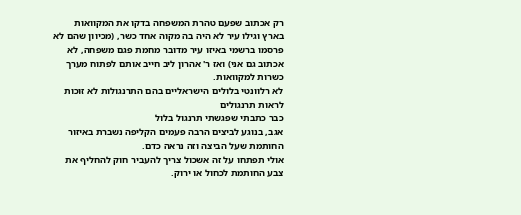רק אכתוב שפעם טהרת המשפחה בדקו את המקוואות בארץ וגילו עיר לא היה בה מקוה אחד כשר, (מכיוון שהם לא פרסמו ברשמי באיזו עיר מדובר מחמת פגם משפחה, לא אכתוב גם אני) ואז ר' אהרון ליב חייב אותם לפתוח מערך כשרות למקוואות.
לא רלוונטי בלולים הישראליים בהם התרנגולות לא זוכות לראות תרנגולים
כבר כתבתי שפגשתי תרנגול בלול
אגב, בנוגע לביצים הרבה פעמים הקליפה נשברת באיזור החותמת שעל הביצה וזה נראה כדם.
אולי תפתחו על זה אשכול צריך להעביר חוק להחליף את צבע החותמת לכחול או ירוק.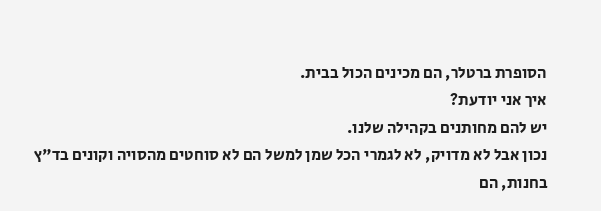הסופרת ברטלר, הם מכינים הכול בבית.
איך אני יודעת?
יש להם מחותנים בקהילה שלנו.
נכון אבל לא מדויק, לא לגמרי הכל שמן למשל הם לא סוחטים מהסויה וקונים בד"ץ בחנות, הם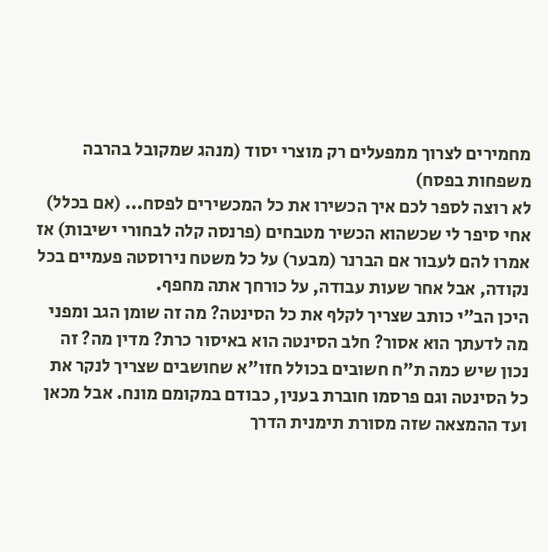מחמירים לצרוך ממפעלים רק מוצרי יסוד (מנהג שמקובל בהרבה משפחות בפסח)
לא רוצה לספר לכם איך הכשירו את כל המכשירים לפסח... (אם בכלל)
אחי סיפר לי שכשהוא הכשיר מטבחים (פרנסה קלה לבחורי ישיבות) אז אמרו להם לעבור אם הברנר (מבער) על כל משטח נירוסטה פעמיים בכל נקודה, אבל אחר שעות עבודה, על כורחך אתה מחפף.
היכן הב"י כותב שצריך לקלף את כל הסינטה? מה זה שומן הגב ומפני מה לדעתך הוא אסור? חלב הסינטה הוא באיסור כרת? מדין מה? זה נכון שיש כמה ת"ח חשובים בכולל חזו"א שחושבים שצריך לנקר את כל הסינטה וגם פרסמו חוברת בענין, כבודם במקומם מונח. אבל מכאן ועד ההמצאה שזה מסורת תימנית הדרך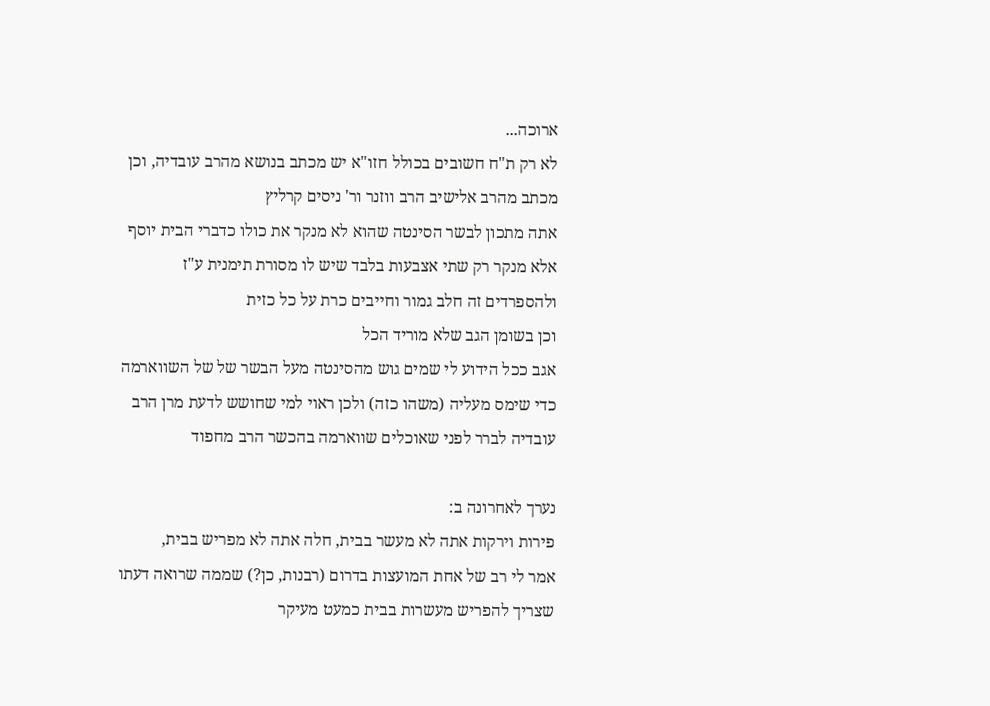ארוכה...
לא רק ת"ח חשובים בכולל חזו"א יש מכתב בנושא מהרב עובדיה, וכן מכתב מהרב אלישיב הרב ווזנר ור' ניסים קרליץ
אתה מתכון לבשר הסינטה שהוא לא מנקר את כולו כדברי הבית יוסף
אלא מנקר רק שתי אצבעות בלבד שיש לו מסורת תימנית ע"ז
ולהספרדים זה חלב גמור וחייבים כרת על כל כזית
וכן בשומן הגב שלא מוריד הכל
אגב ככל הידוע לי שמים גוש מהסינטה מעל הבשר של של השווארמה כדי שימס מעליה (משהו כזה) ולכן ראוי למי שחושש לדעת מרן הרב עובדיה לברר לפני שאוכלים שווארמה בהכשר הרב מחפוד

נערך לאחרונה ב:
פירות וירקות אתה לא מעשר בבית, חלה אתה לא מפריש בבית,
אמר לי רב של אחת המועצות בדרום (רבנות, כן?) שממה שרואה דעתו שצריך להפריש מעשרות בבית כמעט מעיקר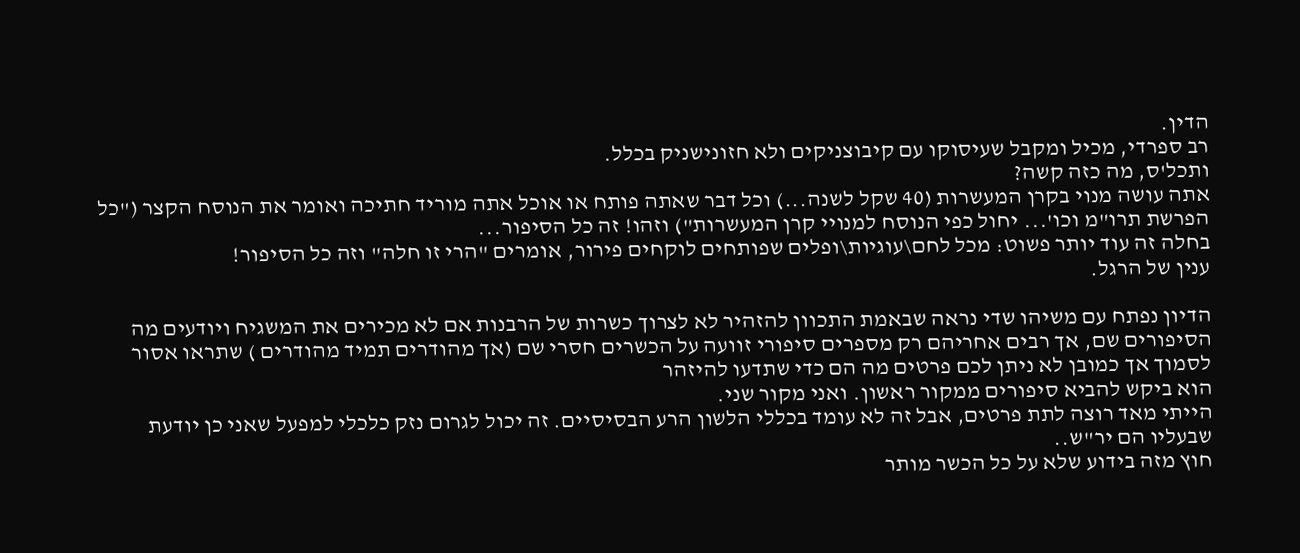הדין.
רב ספרדי, מכיל ומקבל שעיסוקו עם קיבוצניקים ולא חזונישניק בכלל.
ותכל'ס, מה כזה קשה?
אתה עושה מנוי בקרן המעשרות (40 שקל לשנה...) וכל דבר שאתה פותח או אוכל אתה מוריד חתיכה ואומר את הנוסח הקצר ("כל הפרשת תרו"מ וכו'... יחול כפי הנוסח למנויי קרן המעשרות") וזהו! זה כל הסיפור...
בחלה זה עוד יותר פשוט: מכל לחם\עוגיות\ופלים שפותחים לוקחים פירור, אומרים "הרי זו חלה" וזה כל הסיפור!
ענין של הרגל.

הדיון נפתח עם משיהו שדי נראה שבאמת התכוון להזהיר לא לצרוך כשרות של הרבנות אם לא מכירים את המשגיח ויודעים מה הסיפורים שם, אך רבים אחריהם רק מספרים סיפורי זוועה על הכשרים חסרי שם (אך מהודרים תמיד מהודרים ) שתראו אסור לסמוך אך כמובן לא ניתן לכם פרטים מה הם כדי שתדעו להיזהר
הוא ביקש להביא סיפורים ממקור ראשון. ואני מקור שני.
הייתי מאד רוצה לתת פרטים, אבל זה לא עומד בכללי הלשון הרע הבסיסיים. זה יכול לגרום נזק כלכלי למפעל שאני כן יודעת שבעליו הם יר"ש..
חוץ מזה בידוע שלא על כל הכשר מותר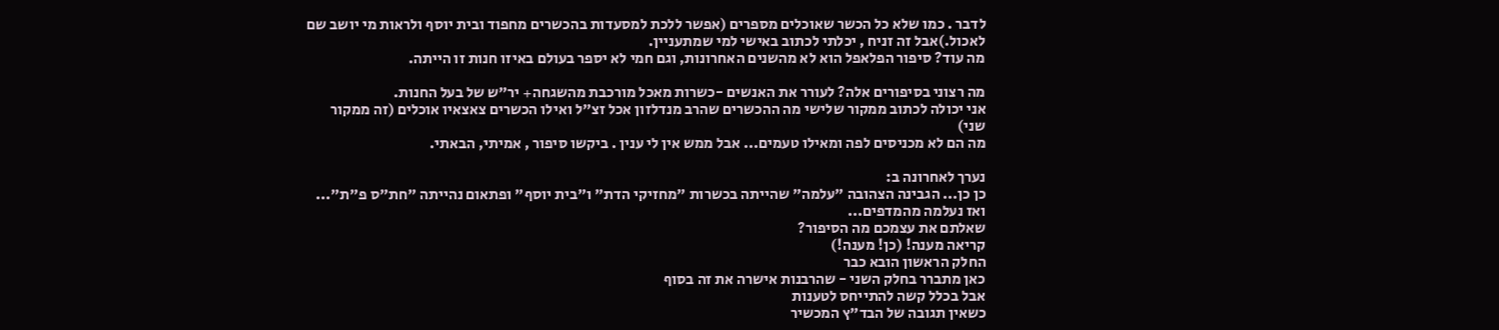לדבר . כמו שלא כל הכשר שאוכלים מספרים (אפשר ללכת למסעדות בהכשרים מחפוד ובית יוסף ולראות מי יושב שם לאכול.)אבל זה זניח , יכלתי לכתוב באישי למי שמתעניין.
מה עוד? סיפור הפלאפל הוא לא מהשנים האחרונות, וגם חמי לא יספר בעולם באיזו חנות זו הייתה.

מה רצוני בסיפורים אלה? לעורר את האנשים -כשרות מאכל מורכבת מהשגחה+ יר"ש של בעל החנות.
אני יכולה לכתוב ממקור שלישי מה ההכשרים שהרב מנדלזון אכל זצ"ל ואילו הכשרים צאצאיו אוכלים (זה ממקור שני)
מה הם לא מכניסים לפה ומאילו טעמים... אבל ממש אין לי ענין . ביקשו סיפור , אמיתי, הבאתי.

נערך לאחרונה ב:
כן כן... הגבינה הצהובה "עלמה" שהייתה בכשרות "מחזיקי הדת" ו"בית יוסף" ופתאום נהייתה "חת"ס פ"ת"...
ואז נעלמה מהמדפים...
שאלתם את עצמכם מה הסיפור?
קריאה מענה! (כן! מענה!)
החלק הראשון הובא כבר
כאן מתברר בחלק השני - שהרבנות אישרה את זה בסוף
אבל בכלל קשה להתייחס לטענות
כשאין תגובה של הבד"ץ המכשיר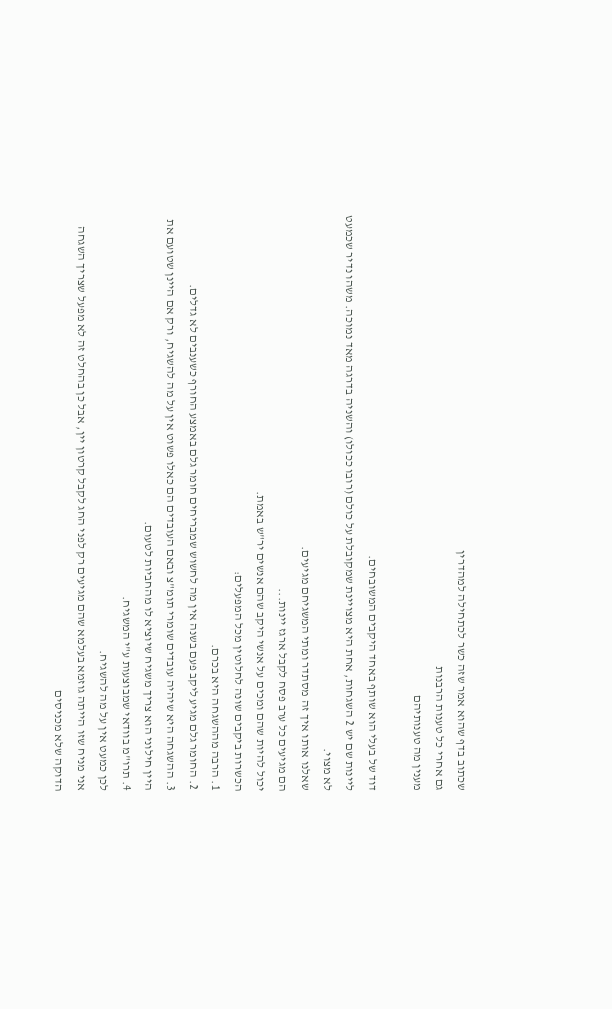שכתוב בדף שהוא אמר שזה כשר לכתחילה למהדרין
גם אחרי כל טענות הרבנות
מענין מה טענותיהם

דוד של בעלי הוא שותף באחד היקבים המשובחים.
ליינות שם יש 2 השגחות, אחת היא מצויינת שמקובלת על כולם (רובו ככולו) והשניה בדרגה מאד נמוכה. משהו נדיר שכמעט לא מצוי.
שאלנו אותו איך זה מסתדר ומתי המשגיחם מגיעים.
הם מגיעים כל ערב פסח לקבל ארגז יינות...
יכול להיות שהם ומכים על אנשי היקב שהם אנשים יר"ש באמת.
הכשרות ביקבים שונה לחלוטין מכל המפעלים:
1. הרבה מההשגחה היא בכרם.
2. החומר גלם מגיע ליקב פעם בשנה אין מה לחשוש שמבריחים חומר גלם באמצע החורף כשענבים לא גדלים.
3. ההשגחה היא שיהיה עובדים שומרי תומ"צ ובאם העובדים הם כאלו פשוט אין על מה להשגיח, ורק אם היינן שטועם את היין חילוני הוא צריך משגיח שיוציא לו מהחביות לטעום.
4. תרו"מ בוודאי שמבוצעות ע"י המשגיח.
לכן כמעט אין על מה להשגיח.
אני מניח שזו הייתה גוזמא בעלמא שהם מגיעים רק לפני החג לקבל קרטון יין, אבל כן בהחלט זה לא מפעל שצריך השגחה הדוקה שלא מכניסים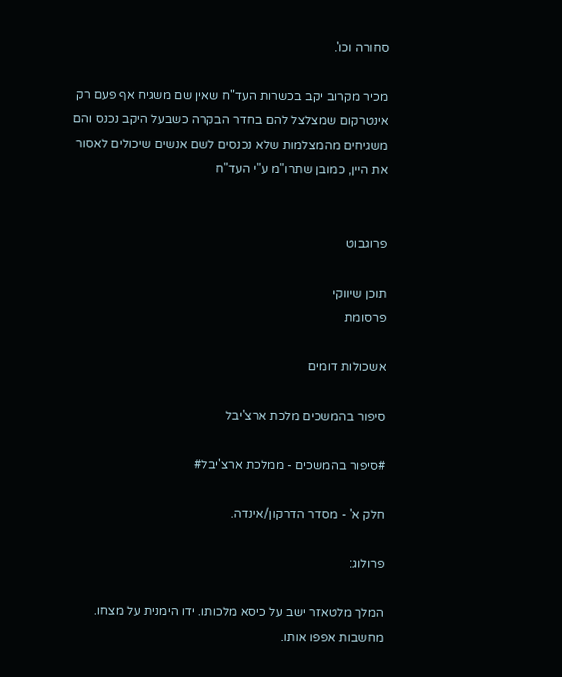סחורה וכו'.

מכיר מקרוב יקב בכשרות העד"ח שאין שם משגיח אף פעם רק אינטרקום שמצלצל להם בחדר הבקרה כשבעל היקב נכנס והם משגיחים מהמצלמות שלא נכנסים לשם אנשים שיכולים לאסור את היין, כמובן שתרו"מ ע"י העד"ח


פרוגבוט

תוכן שיווקי
פרסומת

אשכולות דומים

סיפור בהמשכים מלכת ארצ'יבל

#סיפור בהמשכים - ממלכת ארצ'יבל#

חלק א' - מסדר הדרקון/אינדה.

פרולוג:

המלך מלטאזר ישב על כיסא מלכותו. ידו הימנית על מצחו. מחשבות אפפו אותו.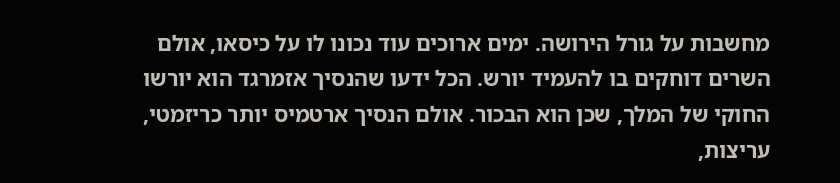מחשבות על גורל הירושה. ימים ארוכים עוד נכונו לו על כיסאו, אולם השרים דוחקים בו להעמיד יורש. הכל ידעו שהנסיך אזמרגד הוא יורשו החוקי של המלך, שכן הוא הבכור. אולם הנסיך ארטמיס יותר כריזמטי, עריצות,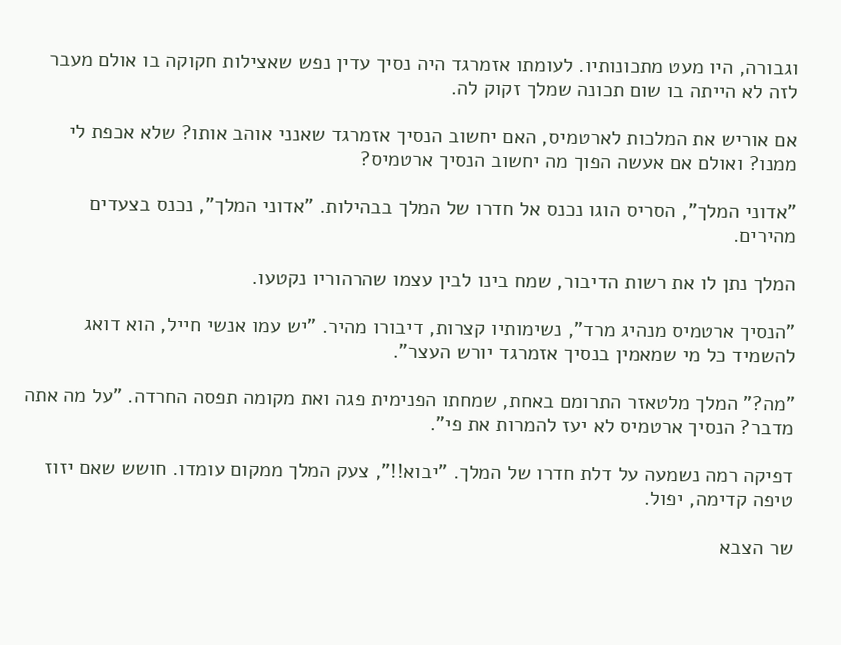וגבורה, היו מעט מתכונותיו. לעומתו אזמרגד היה נסיך עדין נפש שאצילות חקוקה בו אולם מעבר לזה לא הייתה בו שום תכונה שמלך זקוק לה.

אם אוריש את המלכות לארטמיס, האם יחשוב הנסיך אזמרגד שאנני אוהב אותו? שלא אכפת לי ממנו? ואולם אם אעשה הפוך מה יחשוב הנסיך ארטמיס?

"אדוני המלך", הסריס הוגו נכנס אל חדרו של המלך בבהילות. "אדוני המלך", נכנס בצעדים מהירים.

המלך נתן לו את רשות הדיבור, שמח בינו לבין עצמו שהרהוריו נקטעו.

"הנסיך ארטמיס מנהיג מרד", נשימותיו קצרות, דיבורו מהיר. "יש עמו אנשי חייל, הוא דואג להשמיד כל מי שמאמין בנסיך אזמרגד יורש העצר".

"מה?" המלך מלטאזר התרומם באחת, שמחתו הפנימית פגה ואת מקומה תפסה החרדה. "על מה אתה מדבר? הנסיך ארטמיס לא יעז להמרות את פי".

דפיקה רמה נשמעה על דלת חדרו של המלך. "יבוא!!", צעק המלך ממקום עומדו. חושש שאם יזוז טיפה קדימה, יפול.

שר הצבא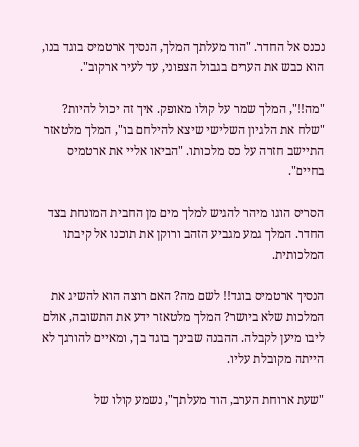נכנס אל החדר. "הוד מעלתך המלך, הנסיך ארטמיס בוגד בנו, הוא כבש את הערים בגבול הצפוני, עד לעיר ארקוב".

"מה!!", המלך שמר על קולו מאופק. איך זה יכול להיות? "שלח את הלגיון השלישי שיצא להילחם בו", המלך מלטאזר התיישב חזרה על כס מלכותו. "הביאו אליי את ארטמיס בחיים".

הסריס הוגו מיהר להגיש למלך מים מן החבית המונחת בצד החדר. המלך גמע מגביע הזהב ורוקן את תוכנו אל קיבתו המלכותית.

הנסיך ארטמיס בוגד!! לשם מה? האם רוצה הוא להשיג את המלכות שלא ביושר? המלך מלטאזר ידע את התשובה, אולם ליבו מיען לקבלה. ההבנה שבינך בוגד בך, ומאיים להורגך לא הייתה מקובלת עליו.

"שעת ארוחת הערב, הוד מעלתך", נשמע קולו של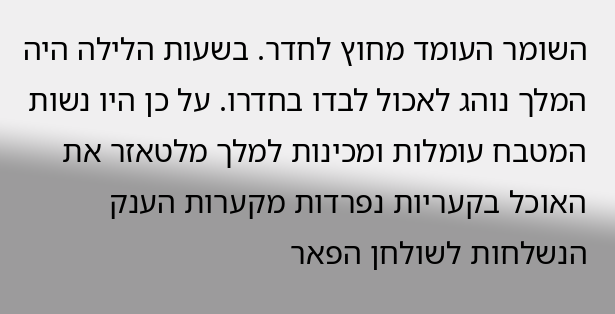השומר העומד מחוץ לחדר. בשעות הלילה היה המלך נוהג לאכול לבדו בחדרו. על כן היו נשות המטבח עומלות ומכינות למלך מלטאזר את האוכל בקעריות נפרדות מקערות הענק הנשלחות לשולחן הפאר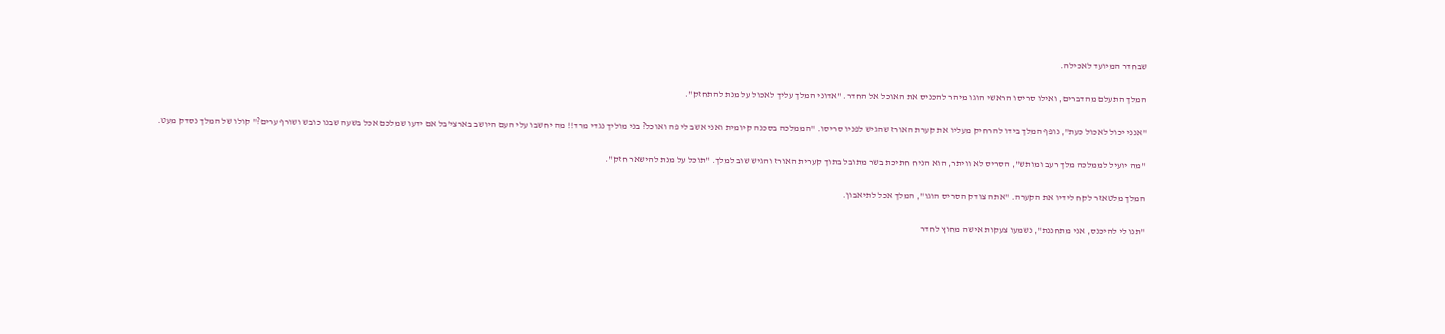שבחדר המיועד לאכילה.

המלך התעלם מהדברים, ואילו סריסו הראשי הוגו מיהר להכניס את האוכל אל החדר. "אדוני המלך עליך לאכול על מנת להתחזק".

"אנני יכול לאכול כעת", נופף המלך בידו להרחיק מעליו את קערת האורז שהגיש לפניו סריסו. "הממלכה בסכנה קיומית ואני אשב לי פה ואוכל? בני מוליך נגדי מרד!! מה יחשבו עלי העם היושב בארצי'בל אם ידעו שמלכם אכל בשעה שבנו כובש ושורף ערים?" קולו של המלך נסדק מעט.

"מה יועיל לממלכה מלך רעב ומותש", הסריס לא וויתר, הוא הניח חתיכת בשר מתובל בתוך קערית האורז והגיש שוב למלך. "תוכל על מנת להישאר חזק".

המלך מלטאזר לקח לידיו את הקערה. "אתה צודק הסריס הוגו", המלך אכל לתיאבון.

"תנו לי להיכנס, אני מתחננת", נשמעו צעקות אישה מחוץ לחדר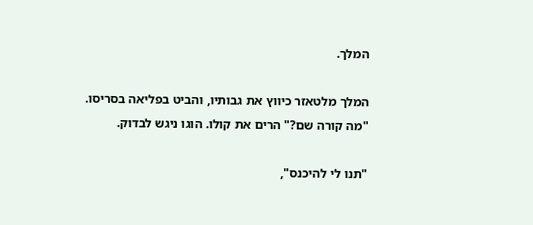המלך.

המלך מלטאזר כיווץ את גבותיו, והביט בפליאה בסריסו. "מה קורה שם?" הרים את קולו. הוגו ניגש לבדוק.

"תנו לי להיכנס",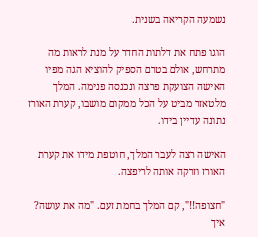נשמעה הקריאה בשנית.

הוגו פתח את דלתות החדר על מנת לראות מה מתרחש, אולם בטרם הספיק להוציא הגה מפיו האישה הצועקת פרצה ונכנסה פנימה. המלך מלטאזר מביט על הכל ממקום מושבו, קערת האורז נתונה עדיין בידו.

האישה רצה לעבר המלך, חוטפת מידו את קערת האורז וזרקה אותה לריפצה.

"חצופה!!", קם המלך בחמת זעם. "מה את עושה? איך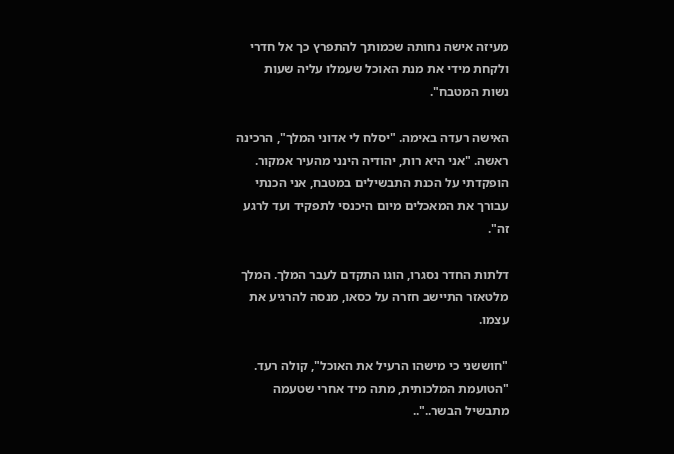מעיזה אישה נחותה שכמותך להתפרץ כך אל חדרי ולקחת מידי את מנת האוכל שעמלו עליה שעות נשות המטבח".

האישה רעדה באימה. "יסלח לי אדוני המלך", הרכינה ראשה. "אני היא רות, יהודיה הינני מהעיר אמקור. הופקדתי על הכנת התבשילים במטבח, אני הכנתי עבורך את המאכלים מיום היכנסי לתפקיד ועד לרגע זה".

דלתות החדר נסגרו, הוגו התקדם לעבר המלך. המלך מלטאזר התיישב חזרה על כסאו, מנסה להרגיע את עצמו.

"חוששני כי מישהו הרעיל את האוכל", קולה רעד. "הטועמת המלכותית, מתה מיד אחרי שטעמה מתבשיל הבשר.."..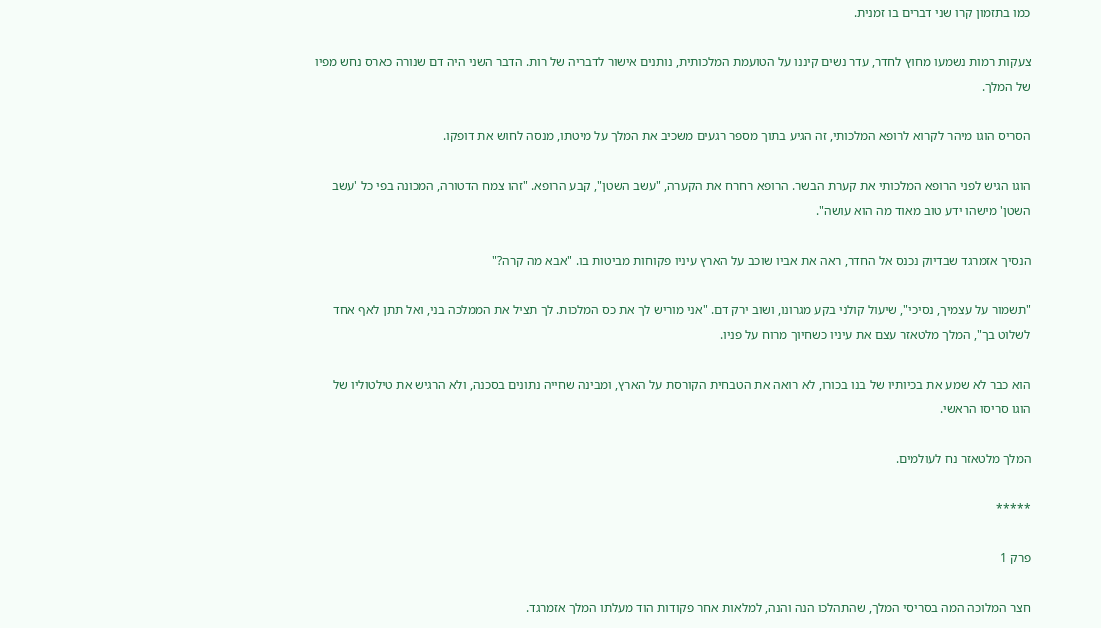כמו בתזמון קרו שני דברים בו זמנית.

צעקות רמות נשמעו מחוץ לחדר, עדר נשים קיננו על הטועמת המלכותית, נותנים אישור לדבריה של רות. הדבר השני היה דם שנורה כארס נחש מפיו של המלך.

הסריס הוגו מיהר לקרוא לרופא המלכותי, זה הגיע בתוך מספר רגעים משכיב את המלך על מיטתו, מנסה לחוש את דופקו.

הוגו הגיש לפני הרופא המלכותי את קערת הבשר. הרופא רחרח את הקערה, "עשב השטן", קבע הרופא. "זהו צמח הדטורה, המכונה בפי כל 'עשב השטן' מישהו ידע טוב מאוד מה הוא עושה".

הנסיך אזמרגד שבדיוק נכנס אל החדר, ראה את אביו שוכב על הארץ עיניו פקוחות מביטות בו. "אבא מה קרה?"

"תשמור על עצמיך, נסיכי", שיעול קולני בקע מגרונו, ושוב ירק דם. "אני מוריש לך את כס המלכות. לך תציל את הממלכה בני, ואל תתן לאף אחד לשלוט בך", המלך מלטאזר עצם את עיניו כשחיוך מרוח על פניו.

הוא כבר לא שמע את בכיותיו של בנו בכורו, לא רואה את הטבחית הקורסת על הארץ, ומבינה שחייה נתונים בסכנה, ולא הרגיש את טילטוליו של הוגו סריסו הראשי.

המלך מלטאזר נח לעולמים.

*****

פרק 1

חצר המלוכה המה בסריסי המלך, שהתהלכו הנה והנה, למלאות אחר פקודות הוד מעלתו המלך אזמרגד.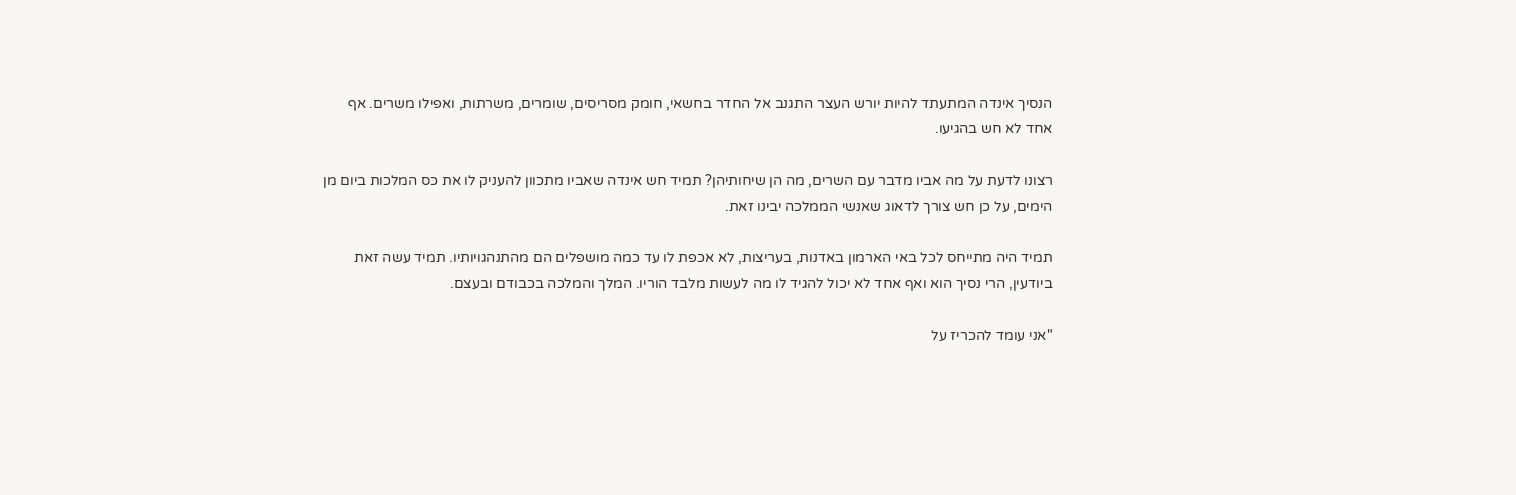הנסיך אינדה המתעתד להיות יורש העצר התגנב אל החדר בחשאי, חומק מסריסים, שומרים, משרתות, ואפילו משרים. אף אחד לא חש בהגיעו.

רצונו לדעת על מה אביו מדבר עם השרים, מה הן שיחותיהן? תמיד חש אינדה שאביו מתכוון להעניק לו את כס המלכות ביום מן הימים, על כן חש צורך לדאוג שאנשי הממלכה יבינו זאת.

תמיד היה מתייחס לכל באי הארמון באדנות, בעריצות, לא אכפת לו עד כמה מושפלים הם מהתנהגויותיו. תמיד עשה זאת ביודעין, הרי נסיך הוא ואף אחד לא יכול להגיד לו מה לעשות מלבד הוריו. המלך והמלכה בכבודם ובעצם.

"אני עומד להכריז על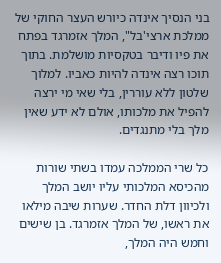בני הנסיך אינדה כיורש העצר החוקי של ממלכת ארצי'בל", המלך אזמרגד בפתח את פיו ודיבר בטקסיות מושלמת. בתוך תוכו רצה אינדה להיות כאביו. למלוך שלטון ללא עוררין, בלי שאי מי ירצה להפיל את מלכותו, אולם לא ידע שאין מלך בלי מתנגדים.

כל שרי הממלכה עמדו בשתי שורות מהכיסא המלכותי עליו יושב המלך ולכיוון דלת החדר. שערות שיבה מילאו את ראשו, של המלך אזמרגד. בן שישים וחמש היה המלך,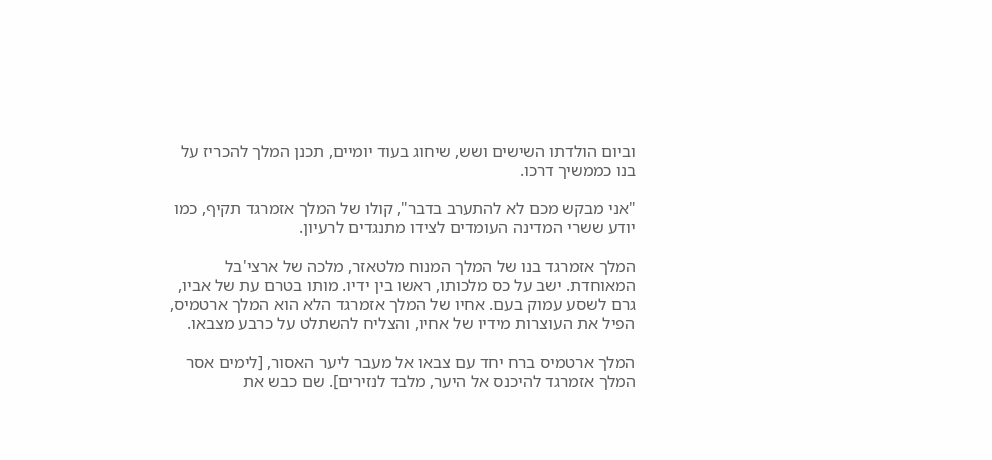וביום הולדתו השישים ושש, שיחוג בעוד יומיים, תכנן המלך להכריז על בנו כממשיך דרכו.

"אני מבקש מכם לא להתערב בדבר", קולו של המלך אזמרגד תקיף, כמו יודע ששרי המדינה העומדים לצידו מתנגדים לרעיון.

המלך אזמרגד בנו של המלך המנוח מלטאזר, מלכה של ארצי'בל המאוחדת. ישב על כס מלכותו, ראשו בין ידיו. מותו בטרם עת של אביו, גרם לשסע עמוק בעם. אחיו של המלך אזמרגד הלא הוא המלך ארטמיס, הפיל את העוצרות מידיו של אחיו, והצליח להשתלט על כרבע מצבאו.

המלך ארטמיס ברח יחד עם צבאו אל מעבר ליער האסור, [לימים אסר המלך אזמרגד להיכנס אל היער, מלבד לנזירים]. שם כבש את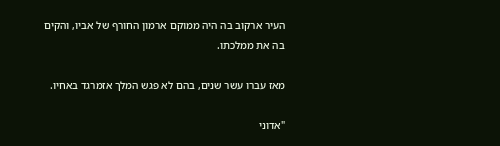העיר ארקוב בה היה ממוקם ארמון החורף של אביו, והקים בה את ממלכתו.

מאז עברו עשר שנים, בהם לא פגש המלך אזמרגד באחיו.

"אדוני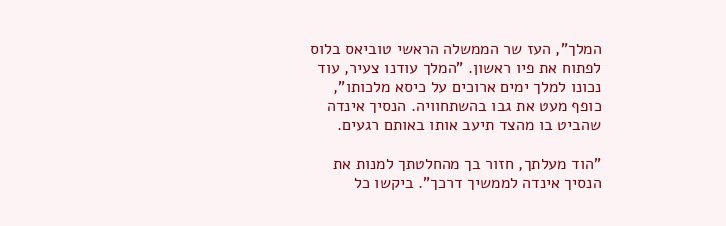המלך", העז שר הממשלה הראשי טוביאס בלוס לפתוח את פיו ראשון. "המלך עודנו צעיר, עוד נכונו למלך ימים ארוכים על כיסא מלכותו", כופף מעט את גבו בהשתחוויה. הנסיך אינדה שהביט בו מהצד תיעב אותו באותם רגעים.

"הוד מעלתך, חזור בך מהחלטתך למנות את הנסיך אינדה לממשיך דרכך". ביקשו כל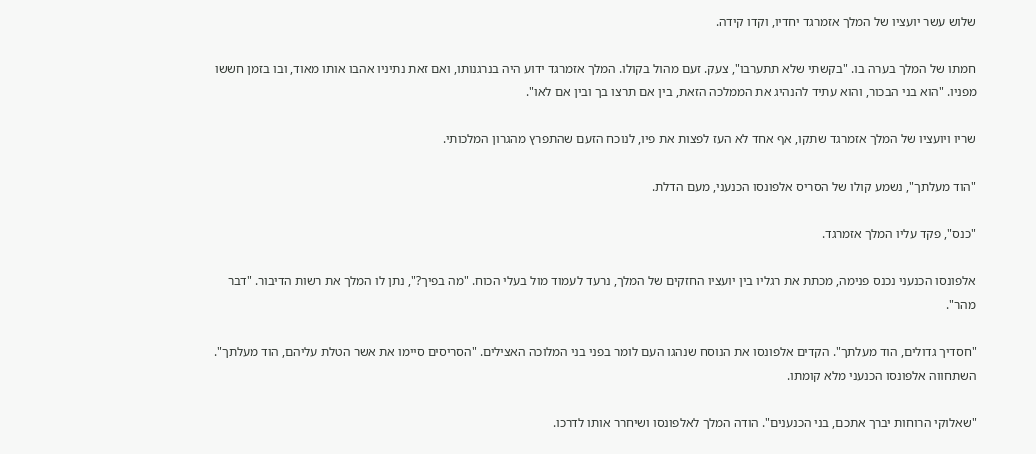שלוש עשר יועציו של המלך אזמרגד יחדיו, וקדו קידה.

חמתו של המלך בערה בו. "בקשתי שלא תתערבו", צעק. זעם מהול בקולו. המלך אזמרגד ידוע היה בנרגנותו, ואם זאת נתיניו אהבו אותו מאוד, ובו בזמן חששו מפניו. "הוא בני הבכור, והוא עתיד להנהיג את הממלכה הזאת, בין אם תרצו בך ובין אם לאו".

שריו ויועציו של המלך אזמרגד שתקו, אף אחד לא העז לפצות את פיו, לנוכח הזעם שהתפרץ מהגרון המלכותי.

"הוד מעלתך", נשמע קולו של הסריס אלפונסו הכנעני, מעם הדלת.

"כנס", פקד עליו המלך אזמרגד.

אלפונסו הכנעני נכנס פנימה, מכתת את רגליו בין יועציו החזקים של המלך, נרעד לעמוד מול בעלי הכוח. "מה בפיך?", נתן לו המלך את רשות הדיבור. "דבר מהר".

"חסדיך גדולים, הוד מעלתך". הקדים אלפונסו את הנוסח שנהגו העם לומר בפני בני המלוכה האצילים. "הסריסים סיימו את אשר הטלת עליהם, הוד מעלתך". השתחווה אלפונסו הכנעני מלא קומתו.

"שאלוקי הרוחות יברך אתכם, בני הכנענים". הודה המלך לאלפונסו ושיחרר אותו לדרכו.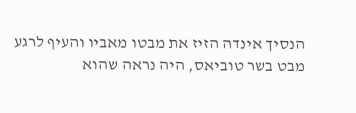הנסיך אינדה הזיז את מבטו מאביו והעיף לרגע מבט בשר טוביאס, היה נראה שהוא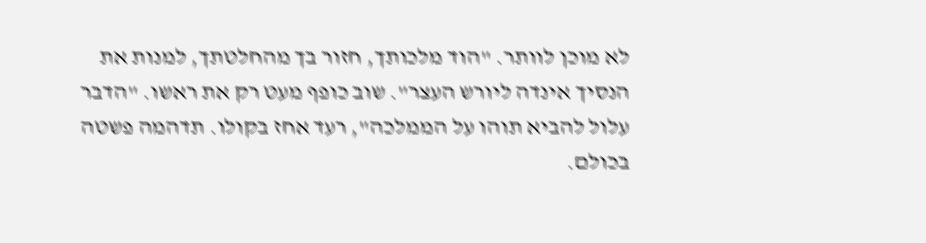לא מוכן לוותר. "הוד מלכותך, חזור בך מהחלטתך, למנות את הנסיך אינדה ליורש העצר". שוב כופף מעט רק את ראשו. "הדבר עלול להביא תוהו על הממלכה", רעד אחז בקולו. תדהמה פשטה בכולם.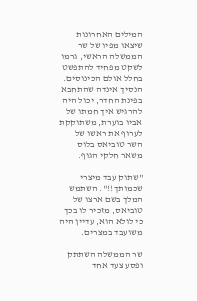המילים האחרונות שיצאו מפיו של שר הממשלה הראשי, גרמו לשקט מפחיד להתפשט בחלל אולם הכינוסים. הנסיך אינדה שהתחבא בפינת החדר, יכול היה להרגיש איך חמתו של אביו בוערת, משתוקקת לערוף את ראשו של השר טוביאס בלוס משאר חלקי הגוף.

"שתוק עבד מיצרי שכמותך!!". השתמש המלך בשם ארצו של טוביאס, מזכיר לו בכך כי לולא הוא, עדיין היה משועבד במצרים.

שר הממשלה השתתק ופסע צעד אחד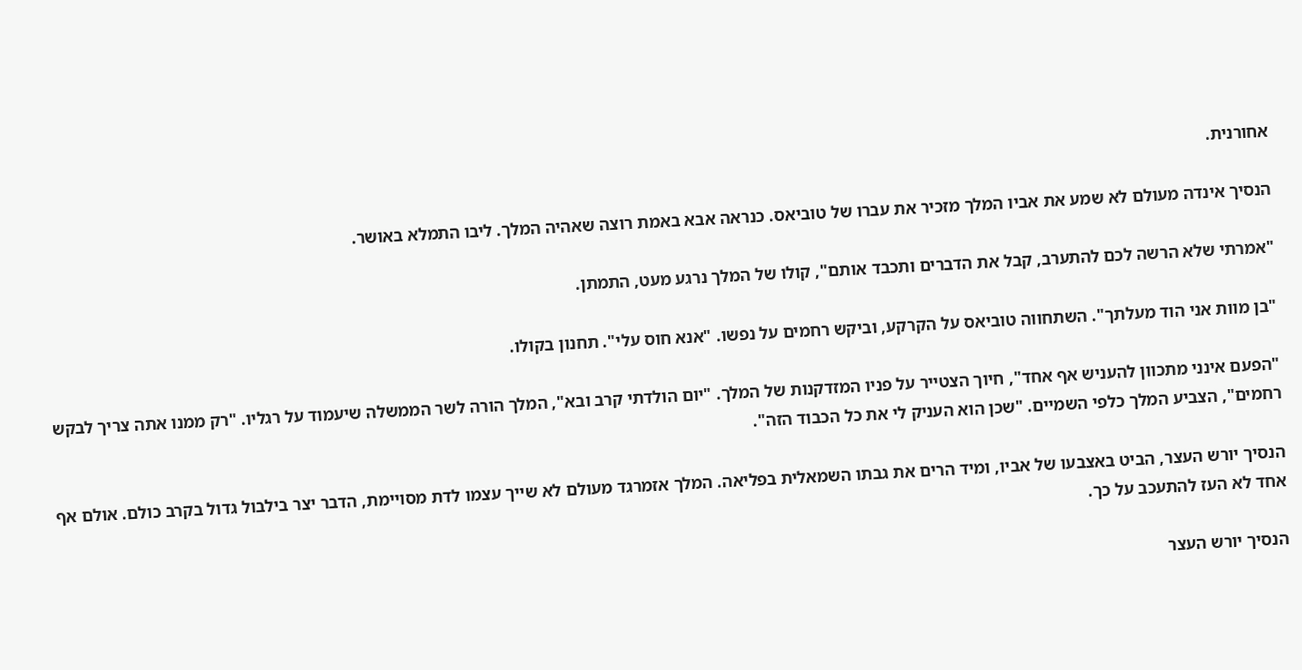אחורנית.

הנסיך אינדה מעולם לא שמע את אביו המלך מזכיר את עברו של טוביאס. כנראה אבא באמת רוצה שאהיה המלך. ליבו התמלא באושר.

"אמרתי שלא הרשה לכם להתערב, קבל את הדברים ותכבד אותם", קולו של המלך נרגע מעט, התמתן.

"בן מוות אני הוד מעלתך". השתחווה טוביאס על הקרקע, וביקש רחמים על נפשו. "אנא חוס עלי". תחנון בקולו.

"הפעם אינני מתכוון להעניש אף אחד", חיוך הצטייר על פניו המזדקנות של המלך. "יום הולדתי קרב ובא", המלך הורה לשר הממשלה שיעמוד על רגליו. "רק ממנו אתה צריך לבקש רחמים", הצביע המלך כלפי השמיים. "שכן הוא העניק לי את כל הכבוד הזה".

הנסיך יורש העצר, הביט באצבעו של אביו, ומיד הרים את גבתו השמאלית בפליאה. המלך אזמרגד מעולם לא שייך עצמו לדת מסויימת, הדבר יצר בילבול גדול בקרב כולם. אולם אף אחד לא העז להתעכב על כך.

הנסיך יורש העצר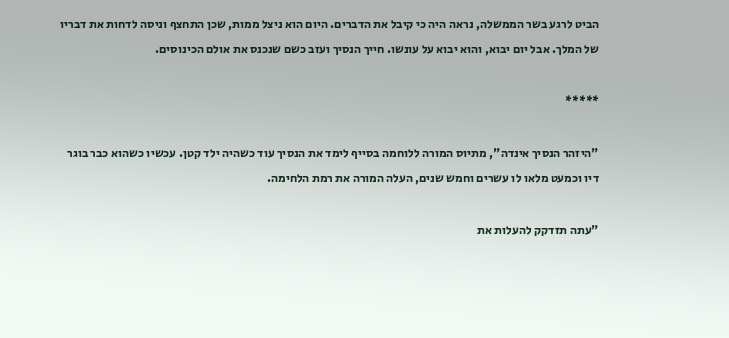הביט לרגע בשר הממשלה, נראה היה כי קיבל את הדברים. היום הוא ניצל ממות, שכן התחצף וניסה לדחות את דבריו של המלך. אבל יום יבוא, והוא יבוא על עונשו. חייך הנסיך ועזב כשם שנכנס את אולם הכינוסים.

*****

"היזהר הנסיך אינדה", מתיוס המורה ללוחמה בסייף לימד את הנסיך עוד כשהיה ילד קטן. עכשיו כשהוא כבר בוגר דיו וכמעט מלאו לו עשרים וחמש שנים, העלה המורה את רמת הלחימה.

"עתה תזדקק להעלות את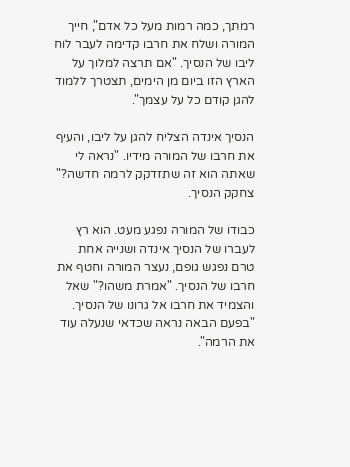רמתך, כמה רמות מעל כל אדם", חייך המורה ושלח את חרבו קדימה לעבר לוח ליבו של הנסיך. "אם תרצה למלוך על הארץ הזו ביום מן הימים, תצטרך ללמוד להגן קודם כל על עצמך".

הנסיך אינדה הצליח להגן על ליבו, והעיף את חרבו של המורה מידיו. "נראה לי שאתה הוא זה שתזדקק לרמה חדשה?" צחקק הנסיך.

כבודו של המורה נפגע מעט. הוא רץ לעברו של הנסיך אינדה ושנייה אחת טרם נפגש גופם, נעצר המורה וחטף את חרבו של הנסיך. "אמרת משהו?" שאל והצמיד את חרבו אל גרונו של הנסיך. "בפעם הבאה נראה שכדאי שנעלה עוד את הרמה".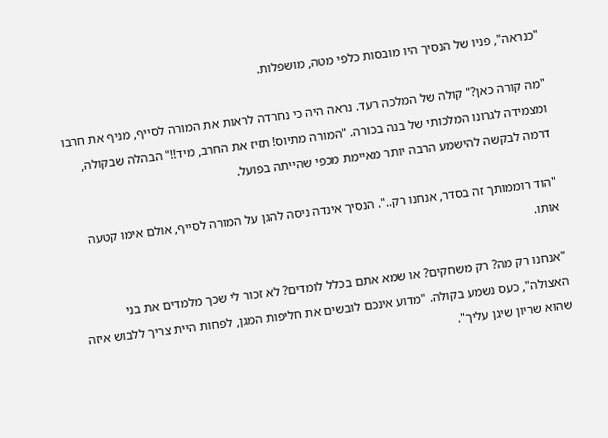"כנראה", פניו של הנסיך היו מובסות כלפי מטה, מושפלות.

"מה קורה כאן?" קולה של המלכה רעד. נראה היה כי נחרדה לראות את המורה לסייף, מניף את חרבו ומצמידה לגרונו המלכותי של בנה בכורה. "המורה מתיוס! תזיז את החרב, מיד!!" הבהלה שבקולה, דרמה לבקשה להישמע הרבה יותר מאיימת מכפי שהייתה בפועל.

"הוד רוממותך זה בסדר, אנחנו רק..". הנסיך אינדה ניסה להגן על המורה לסייף, אולם אימו קטעה אותו.

"אנחנו רק מה? רק משחקים? או שמא אתם בכלל לומדים? לא זכור לי שכך מלמדים את בני האצולה", כעס נשמע בקולה. "מדוע אינכם לובשים את חליפות המגן, לפחות היית צריך ללבוש איזה שהוא שריון שיגן עליך".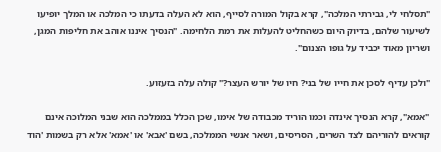"תסלחי לי, גבירתי המלכה", קרא בקול המורה לסייף, הוא לא העלה בדעתו כי המלכה או המלך יופיעו לשיעור שלהם, בדיוק היום כשהחליט להעלות את רמת הלחימה. "הנסיך איננו אוהב את חליפות המגן, ושריון מאוד יכביד על גופו הצנום".

"ולכן עדיף לסכן את חייו של בני? חיו של יורש העצר?" קולה עלה בזעזוע.

"אמא", קרא הנסיך אינדה וכמו הוריד מכבודה של אימו, שכן הכלל בממלכה הוא שבני המלוכה אינם קוראים להוריהם לצד השרים, הסריסים, ושאר אנשי הממלכה, בשם 'אבא' או 'אמא' אלא רק בשמות 'הוד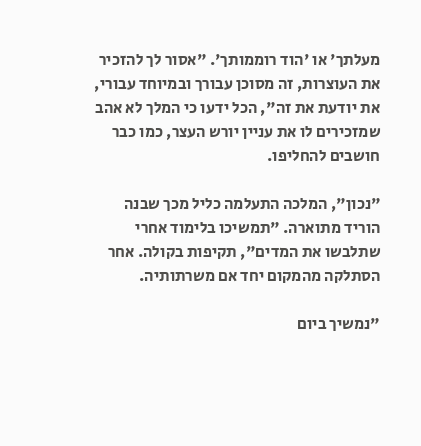מעלתך' או 'הוד רוממותך'. "אסור לך להזכיר את העוצרות, זה מסוכן עבורך ובמיוחד עבורי, את יודעת את זה", הכל ידעו כי המלך לא אהב שמזכירים לו את עניין יורש העצר, כמו כבר חושבים להחליפו.

"נכון", המלכה התעלמה כליל מכך שבנה הוריד מתוארה. "תמשיכו בלימוד אחרי שתלבשו את המדים", תקיפות בקולה. אחר הסתלקה מהמקום יחד אם משרתותיה.

"נמשיך ביום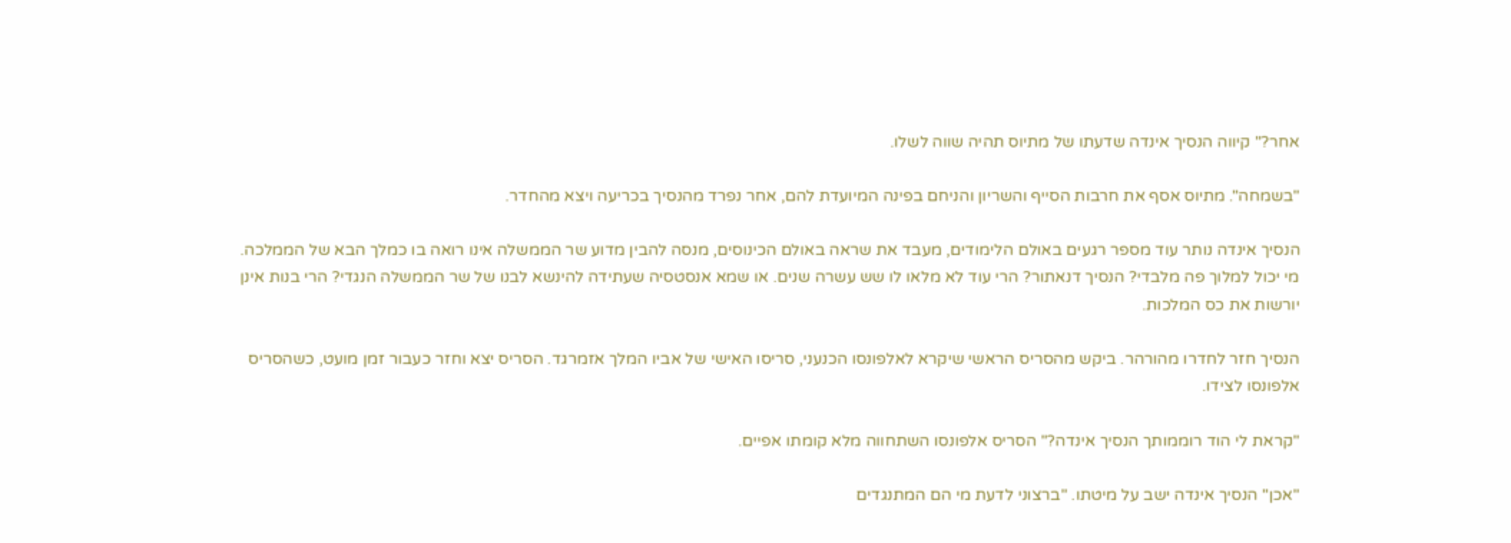אחר?" קיווה הנסיך אינדה שדעתו של מתיוס תהיה שווה לשלו.

"בשמחה". מתיוס אסף את חרבות הסייף והשריון והניחם בפינה המיועדת להם, אחר נפרד מהנסיך בכריעה ויצא מהחדר.

הנסיך אינדה נותר עוד מספר רגעים באולם הלימודים, מעבד את שראה באולם הכינוסים, מנסה להבין מדוע שר הממשלה אינו רואה בו כמלך הבא של הממלכה. מי יכול למלוך פה מלבדי? הנסיך דנאתור? הרי עוד לא מלאו לו שש עשרה שנים. או שמא אנסטסיה שעתידה להינשא לבנו של שר הממשלה הנגדי? הרי בנות אינן יורשות את כס המלכות.

הנסיך חזר לחדרו מהורהר. ביקש מהסריס הראשי שיקרא לאלפונסו הכנעני, סריסו האישי של אביו המלך אזמרגד. הסריס יצא וחזר כעבור זמן מועט, כשהסריס אלפונסו לצידו.

"קראת לי הוד רוממותך הנסיך אינדה?" הסריס אלפונסו השתחווה מלא קומתו אפיים.

"אכן" הנסיך אינדה ישב על מיטתו. "ברצוני לדעת מי הם המתנגדים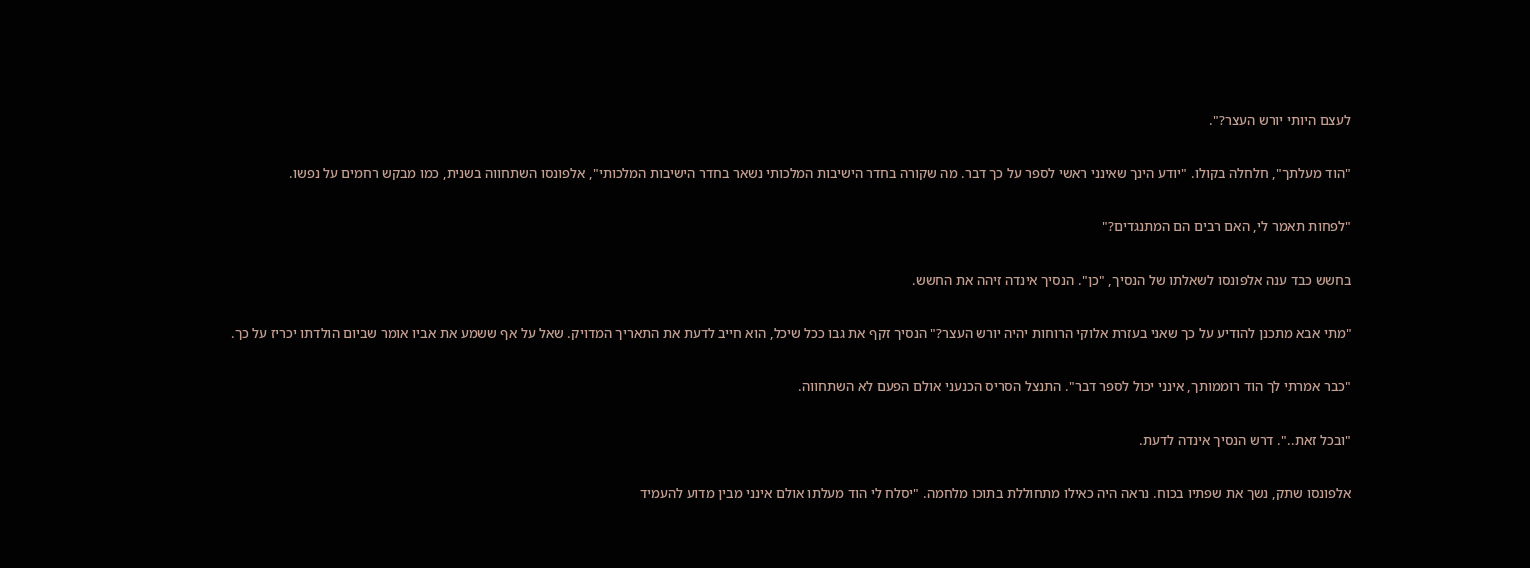לעצם היותי יורש העצר?".

"הוד מעלתך", חלחלה בקולו. "יודע הינך שאינני ראשי לספר על כך דבר. מה שקורה בחדר הישיבות המלכותי נשאר בחדר הישיבות המלכותי", אלפונסו השתחווה בשנית, כמו מבקש רחמים על נפשו.

"לפחות תאמר לי, האם רבים הם המתנגדים?"

בחשש כבד ענה אלפונסו לשאלתו של הנסיך, "כן". הנסיך אינדה זיהה את החשש.

"מתי אבא מתכנן להודיע על כך שאני בעזרת אלוקי הרוחות יהיה יורש העצר?" הנסיך זקף את גבו ככל שיכל, הוא חייב לדעת את התאריך המדויק. שאל על אף ששמע את אביו אומר שביום הולדתו יכריז על כך.

"כבר אמרתי לך הוד רוממותך, אינני יכול לספר דבר". התנצל הסריס הכנעני אולם הפעם לא השתחווה.

"ובכל זאת..". דרש הנסיך אינדה לדעת.

אלפונסו שתק, נשך את שפתיו בכוח. נראה היה כאילו מתחוללת בתוכו מלחמה. "יסלח לי הוד מעלתו אולם אינני מבין מדוע להעמיד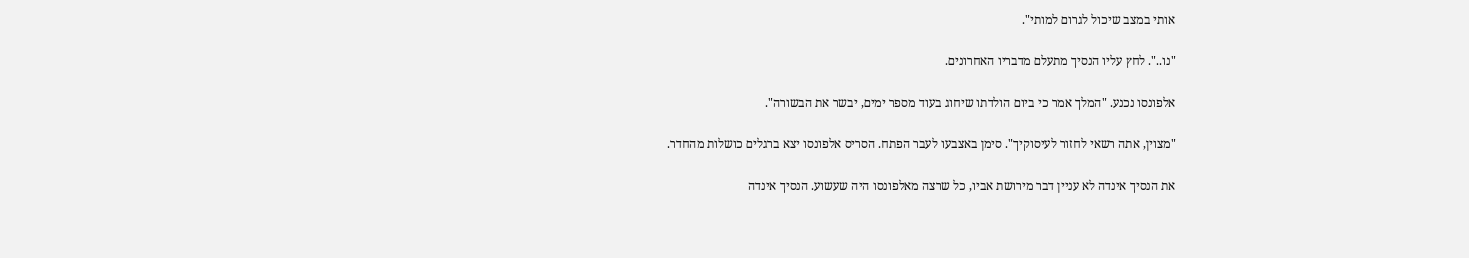אותי במצב שיכול לגרום למותי".

"נו..". לחץ עליו הנסיך מתעלם מדבריו האחרונים.

אלפונסו נכנע. "המלך אמר כי ביום הולדתו שיחוג בעוד מספר ימים, יבשר את הבשורה".

"מצוין, אתה רשאי לחזור לעיסוקיך". סימן באצבעו לעבר הפתח. הסריס אלפונסו יצא ברגלים כושלות מהחדר.

את הנסיך אינדה לא עניין דבר מירושת אביו, כל שרצה מאלפונסו היה שעשוע. הנסיך אינדה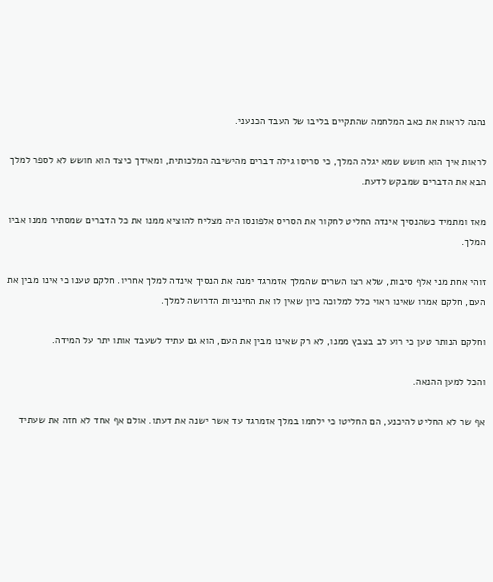נהנה לראות את כאב המלחמה שהתקיים בליבו של העבד הכנעני.

לראות איך הוא חושש שמא יגלה המלך, כי סריסו גילה דברים מהישיבה המלכותית, ומאידך כיצד הוא חושש לא לספר למלך הבא את הדברים שמבקש לדעת.

מאז ומתמיד כשהנסיך אינדה החליט לחקור את הסריס אלפונסו היה מצליח להוציא ממנו את כל הדברים שמסתיר ממנו אביו המלך.

זוהי אחת מני אלף סיבות, שלא רצו השרים שהמלך אזמרגד ימנה את הנסיך אינדה למלך אחריו. חלקם טענו כי אינו מבין את העם, חלקם אמרו שאינו ראוי כלל למלוכה כיון שאין לו את החינניות הדרושה למלך.

וחלקם הנותר טען כי רוע לב בצבץ ממנו, לא רק שאינו מבין את העם, הוא גם עתיד לשעבד אותו יתר על המידה.

והכל למען ההנאה.

אף שר לא החליט להיכנע, הם החליטו כי ילחמו במלך אזמרגד עד אשר ישנה את דעתו. אולם אף אחד לא חזה את שעתיד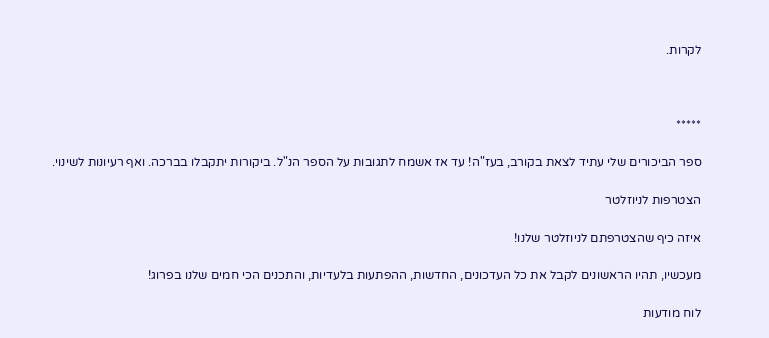לקרות.



*****

ספר הביכורים שלי עתיד לצאת בקורב, בעז"ה! עד אז אשמח לתגובות על הספר הנ"ל. ביקורות יתקבלו בברכה. ואף רעיונות לשינוי.

הצטרפות לניוזלטר

איזה כיף שהצטרפתם לניוזלטר שלנו!

מעכשיו, תהיו הראשונים לקבל את כל העדכונים, החדשות, ההפתעות בלעדיות, והתכנים הכי חמים שלנו בפרוג!

לוח מודעות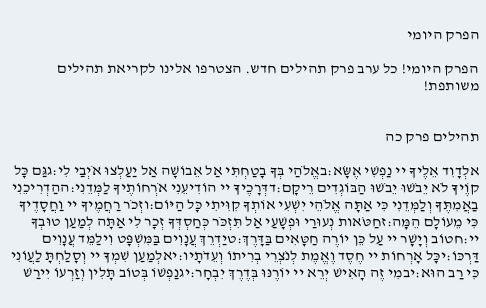הפרק היומי

הפרק היומי! כל ערב פרק תהילים חדש. הצטרפו אלינו לקריאת תהילים משותפת!


תהילים פרק כה

אלְדָוִד אֵלֶיךָ יי נַפְשִׁי אֶשָּׂא:באֱלֹהַי בְּךָ בָטַחְתִּי אַל אֵבוֹשָׁה אַל יַעַלְצוּ אֹיְבַי לִי:גגַּם כָּל קוֶֹיךָ לֹא יֵבֹשׁוּ יֵבֹשׁוּ הַבּוֹגְדִים רֵיקָם:דדְּרָכֶיךָ יי הוֹדִיעֵנִי אֹרְחוֹתֶיךָ לַמְּדֵנִי:ההַדְרִיכֵנִי בַאֲמִתֶּךָ וְלַמְּדֵנִי כִּי אַתָּה אֱלֹהֵי יִשְׁעִי אוֹתְךָ קִוִּיתִי כָּל הַיּוֹם:וזְכֹר רַחֲמֶיךָ יי וַחֲסָדֶיךָ כִּי מֵעוֹלָם הֵמָּה:זחַטֹּאות נְעוּרַי וּפְשָׁעַי אַל תִּזְכֹּר כְּחַסְדְּךָ זְכָר לִי אַתָּה לְמַעַן טוּבְךָ יי:חטוֹב וְיָשָׁר יי עַל כֵּן יוֹרֶה חַטָּאִים בַּדָּרֶךְ:טיַדְרֵךְ עֲנָוִים בַּמִּשְׁפָּט וִילַמֵּד עֲנָוִים דַּרְכּוֹ:יכָּל אָרְחוֹת יי חֶסֶד וֶאֱמֶת לְנֹצְרֵי בְרִיתוֹ וְעֵדֹתָיו:יאלְמַעַן שִׁמְךָ יי וְסָלַחְתָּ לַעֲוֹנִי כִּי רַב הוּא:יבמִי זֶה הָאִישׁ יְרֵא יי יוֹרֶנּוּ בְּדֶרֶךְ יִבְחָר:יגנַפְשׁוֹ בְּטוֹב תָּלִין וְזַרְעוֹ יִירַשׁ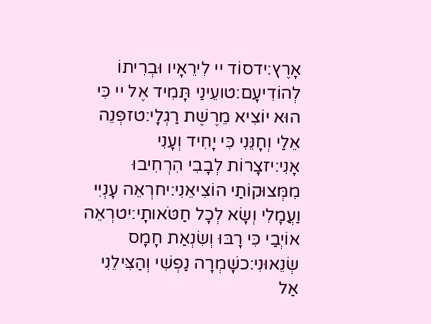אָרֶץ:ידסוֹד יי לִירֵאָיו וּבְרִיתוֹ לְהוֹדִיעָם:טועֵינַי תָּמִיד אֶל יי כִּי הוּא יוֹצִיא מֵרֶשֶׁת רַגְלָי:טזפְּנֵה אֵלַי וְחָנֵּנִי כִּי יָחִיד וְעָנִי אָנִי:יזצָרוֹת לְבָבִי הִרְחִיבוּ מִמְּצוּקוֹתַי הוֹצִיאֵנִי:יחרְאֵה עָנְיִי וַעֲמָלִי וְשָׂא לְכָל חַטֹּאותָי:יטרְאֵה אוֹיְבַי כִּי רָבּוּ וְשִׂנְאַת חָמָס שְׂנֵאוּנִי:כשָׁמְרָה נַפְשִׁי וְהַצִּילֵנִי אַל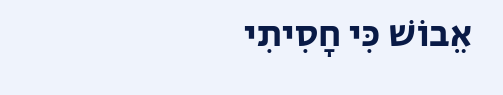אֵבוֹשׁ כִּי חָסִיתִי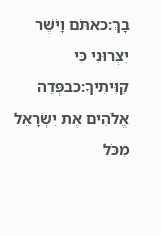בָךְ:כאתֹּם וָיֹשֶׁר יִצְּרוּנִי כִּי קִוִּיתִיךָ:כבפְּדֵה אֱלֹהִים אֶת יִשְׂרָאֵל מִכֹּל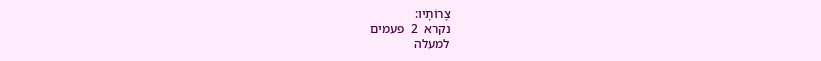צָרוֹתָיו:
נקרא  2  פעמים
למעלה